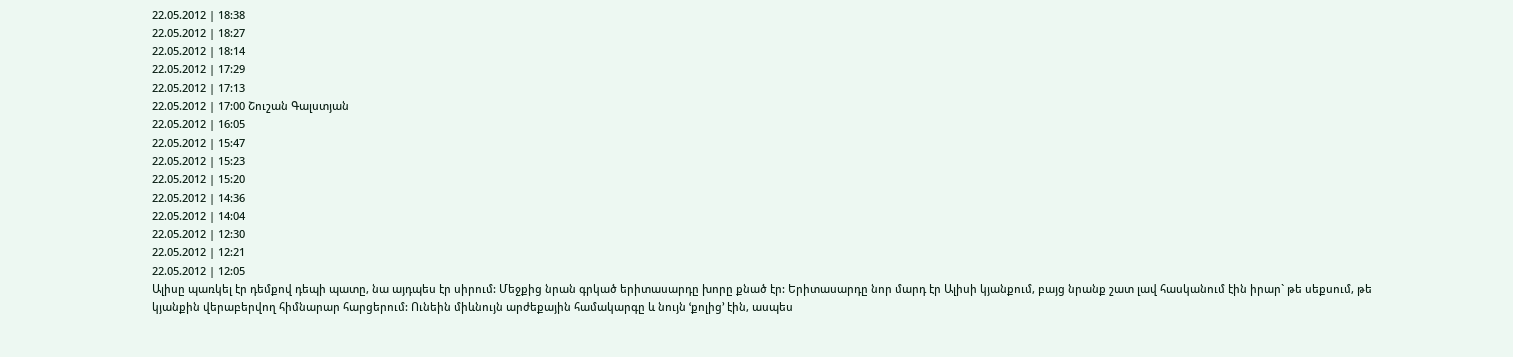22.05.2012 | 18:38
22.05.2012 | 18:27
22.05.2012 | 18:14
22.05.2012 | 17:29
22.05.2012 | 17:13
22.05.2012 | 17:00 Շուշան Գալստյան
22.05.2012 | 16:05
22.05.2012 | 15:47
22.05.2012 | 15:23
22.05.2012 | 15:20
22.05.2012 | 14:36
22.05.2012 | 14:04
22.05.2012 | 12:30
22.05.2012 | 12:21
22.05.2012 | 12:05
Ալիսը պառկել էր դեմքով դեպի պատը, նա այդպես էր սիրում: Մեջքից նրան գրկած երիտասարդը խորը քնած էր: Երիտասարդը նոր մարդ էր Ալիսի կյանքում, բայց նրանք շատ լավ հասկանում էին իրար` թե սեքսում, թե կյանքին վերաբերվող հիմնարար հարցերում: Ունեին միևնույն արժեքային համակարգը և նույն ՙքոլից՚ էին, ասպես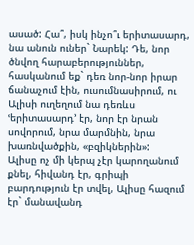ասած: Հա՞, իսկ ինչո՞ւ երիտասարդ, նա անուն ուներ` Նարեկ: Դե, նոր ծնվող հարաբերություններ, հասկանում եք` դեռ նոր-նոր իրար ճանաչում էին, ուսումնասիրում, ու Ալիսի ուղեղում նա դեռևս ՙերիտասարդ՚ էր, նոր էր նրան սովորում, նրա մարմնին, նրա խառնվածքին, «բզիկներին»:
Ալիսը ոչ մի կերպ չէր կարողանում քնել, հիվանդ էր, գրիպի բարդություն էր տվել, Ալիսը հազում էր` մանավանդ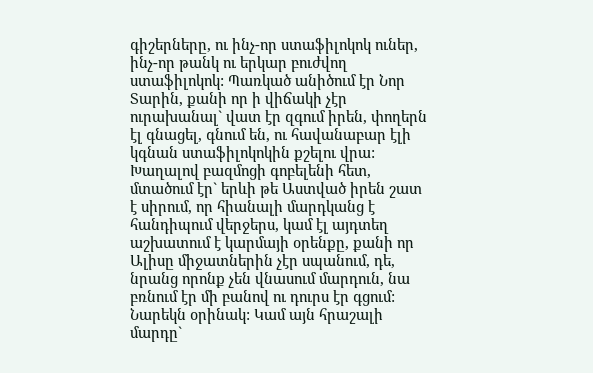գիշերները, ու ինչ-որ ստաֆիլոկոկ ուներ, ինչ-որ թանկ ու երկար բուժվող ստաֆիլոկոկ: Պառկած անիծում էր Նոր Տարին, քանի որ ի վիճակի չէր ուրախանալ` վատ էր զգում իրեն, փողերն էլ գնացել, գնում են, ու հավանաբար էլի կգնան ստաֆիլոկոկին քշելու վրա:
Խաղալով բազմոցի գոբելենի հետ, մտածում էր` երևի թե Աստված իրեն շատ է սիրում, որ հիանալի մարդկանց է հանդիպում վերջերս, կամ էլ այդտեղ աշխատում է կարմայի օրենքը, քանի որ Ալիսը միջատներին չէր սպանում, դե, նրանց որոնք չեն վնասում մարդուն, նա բռնում էր մի բանով ու դուրս էր գցում:
Նարեկն օրինակ: Կամ այն հրաշալի մարդը`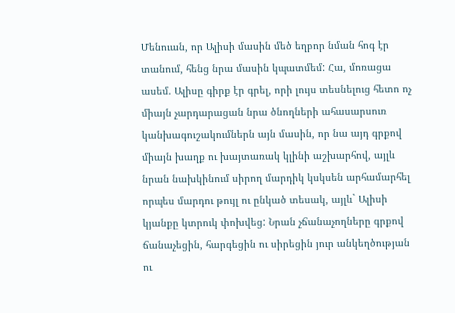Մենուան, որ Ալիսի մասին մեծ եղբոր նման հոգ էր տանում, հենց նրա մասին կպատմեմ: Հա, մոռացա ասեմ. Ալիսը գիրք էր գրել, որի լույս տեսնելուց հետո ոչ միայն չարդարացան նրա ծնողների ահասարսուռ կանխագուշակումներն այն մասին, որ նա այդ գրքով միայն խաղք ու խայտառակ կլինի աշխարհով, այլև նրան նախկինում սիրող մարդիկ կսկսեն արհամարհել որպես մարդու թույլ ու ընկած տեսակ, այլև` Ալիսի կյանքը կտրուկ փոխվեց: Նրան չճանաչողները գրքով ճանաչեցին, հարգեցին ու սիրեցին յուր անկեղծության ու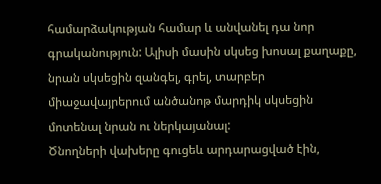համարձակության համար և անվանել դա նոր գրականություն: Ալիսի մասին սկսեց խոսալ քաղաքը, նրան սկսեցին զանգել, գրել, տարբեր միաջավայրերում անծանոթ մարդիկ սկսեցին մոտենալ նրան ու ներկայանալ:
Ծնողների վախերը գուցեև արդարացված էին,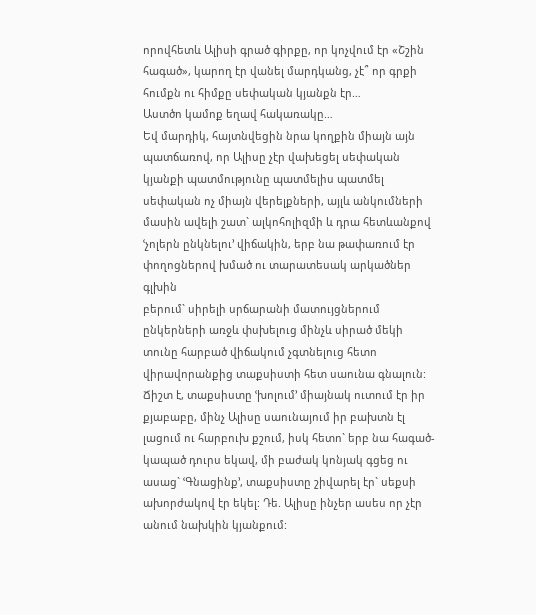որովհետև Ալիսի գրած գիրքը, որ կոչվում էր «Շշին հագած», կարող էր վանել մարդկանց, չէ՞ որ գրքի հումքն ու հիմքը սեփական կյանքն էր…
Աստծո կամոք եղավ հակառակը…
Եվ մարդիկ, հայտնվեցին նրա կողքին միայն այն պատճառով, որ Ալիսը չէր վախեցել սեփական կյանքի պատմությունը պատմելիս պատմել սեփական ոչ միայն վերելքների, այլև անկումների մասին ավելի շատ` ալկոհոլիզմի և դրա հետևանքով ՙչոլերն ընկնելու՚ վիճակին, երբ նա թափառում էր փողոցներով խմած ու տարատեսակ արկածներ գլխին
բերում` սիրելի սրճարանի մատույցներում ընկերների առջև փսխելուց մինչև սիրած մեկի տունը հարբած վիճակում չգտնելուց հետո վիրավորանքից տաքսիստի հետ սաունա գնալուն: Ճիշտ է, տաքսիստը ՙխոլում՚ միայնակ ուտում էր իր քյաբաբը, մինչ Ալիսը սաունայում իր բախտն էլ լացում ու հարբուխ քշում, իսկ հետո` երբ նա հագած-կապած դուրս եկավ, մի բաժակ կոնյակ գցեց ու ասաց` ՙԳնացինք՚, տաքսիստը շիվարել էր` սեքսի ախորժակով էր եկել: Դե. Ալիսը ինչեր ասես որ չէր անում նախկին կյանքում: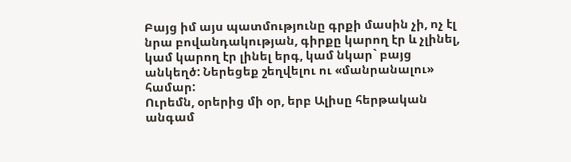Բայց իմ այս պատմությունը գրքի մասին չի, ոչ էլ նրա բովանդակության, գիրքը կարող էր և չլինել, կամ կարող էր լինել երգ, կամ նկար` բայց անկեղծ: Ներեցեք շեղվելու ու «մանրանալու» համար:
Ուրեմն, օրերից մի օր, երբ Ալիսը հերթական անգամ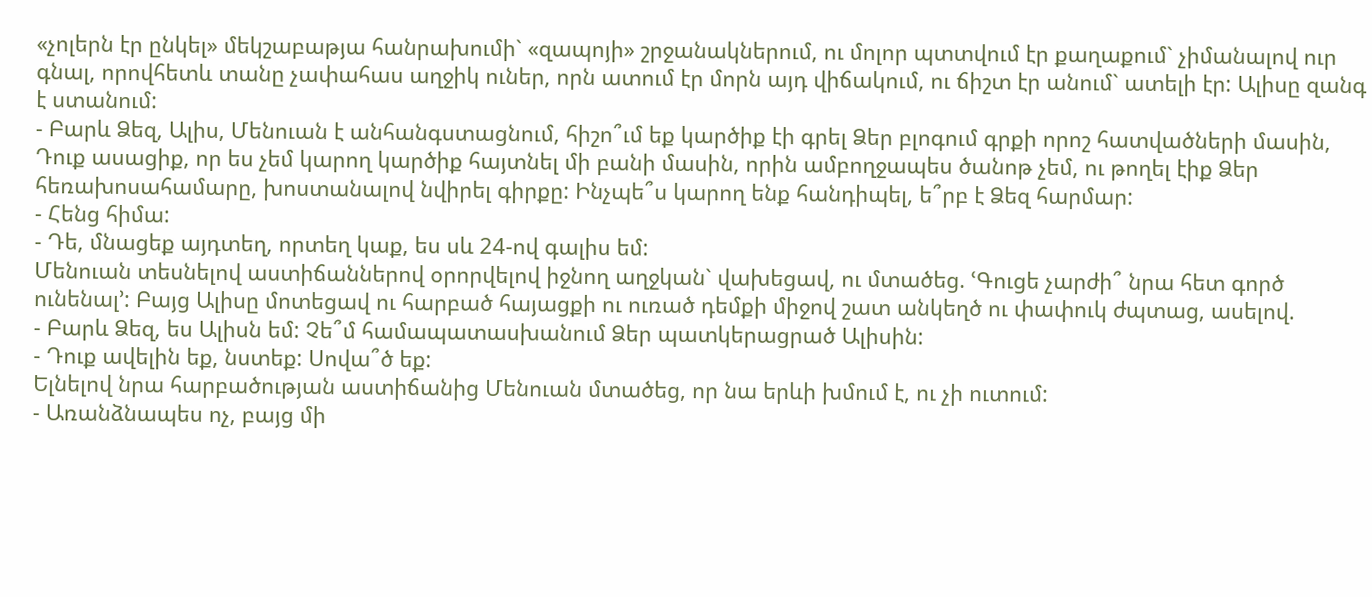«չոլերն էր ընկել» մեկշաբաթյա հանրախումի` «զապոյի» շրջանակներում, ու մոլոր պտտվում էր քաղաքում` չիմանալով ուր գնալ, որովհետև տանը չափահաս աղջիկ ուներ, որն ատում էր մորն այդ վիճակում, ու ճիշտ էր անում` ատելի էր: Ալիսը զանգ է ստանում:
- Բարև Ձեզ, Ալիս, Մենուան է անհանգստացնում, հիշո՞ւմ եք կարծիք էի գրել Ձեր բլոգում գրքի որոշ հատվածների մասին, Դուք ասացիք, որ ես չեմ կարող կարծիք հայտնել մի բանի մասին, որին ամբողջապես ծանոթ չեմ, ու թողել էիք Ձեր հեռախոսահամարը, խոստանալով նվիրել գիրքը: Ինչպե՞ս կարող ենք հանդիպել, ե՞րբ է Ձեզ հարմար:
- Հենց հիմա:
- Դե, մնացեք այդտեղ, որտեղ կաք, ես սև 24-ով գալիս եմ:
Մենուան տեսնելով աստիճաններով օրորվելով իջնող աղջկան` վախեցավ, ու մտածեց. ՙԳուցե չարժի՞ նրա հետ գործ ունենալ՚: Բայց Ալիսը մոտեցավ ու հարբած հայացքի ու ուռած դեմքի միջով շատ անկեղծ ու փափուկ ժպտաց, ասելով.
- Բարև Ձեզ, ես Ալիսն եմ: Չե՞մ համապատասխանում Ձեր պատկերացրած Ալիսին:
- Դուք ավելին եք, նստեք: Սովա՞ծ եք:
Ելնելով նրա հարբածության աստիճանից Մենուան մտածեց, որ նա երևի խմում է, ու չի ուտում:
- Առանձնապես ոչ, բայց մի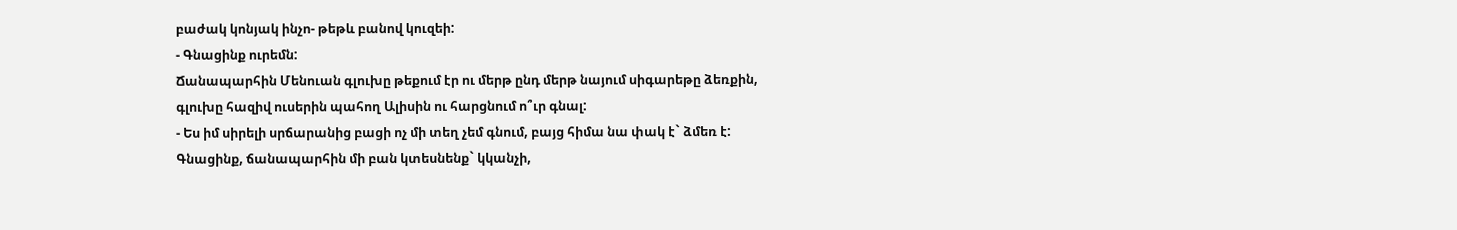բաժակ կոնյակ ինչո- թեթև բանով կուզեի:
- Գնացինք ուրեմն:
Ճանապարհին Մենուան գլուխը թեքում էր ու մերթ ընդ մերթ նայում սիգարեթը ձեռքին, գլուխը հազիվ ուսերին պահող Ալիսին ու հարցնում ո՞ւր գնալ:
- Ես իմ սիրելի սրճարանից բացի ոչ մի տեղ չեմ գնում, բայց հիմա նա փակ է` ձմեռ է: Գնացինք, ճանապարհին մի բան կտեսնենք` կկանչի,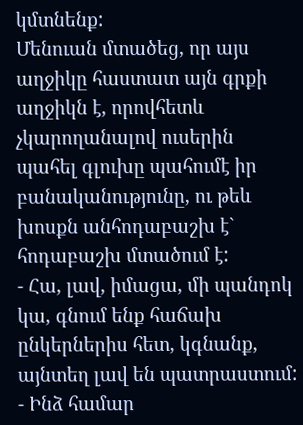կմտնենք:
Մենուան մտածեց, որ այս աղջիկը հաստատ այն գրքի աղջիկն է, որովհետև չկարողանալով ուսերին պահել գլուխը պահումէ իր բանականությունը, ու թեև խոսքն անհոդաբաշխ է` հոդաբաշխ մտածում է:
- Հա, լավ, իմացա, մի պանդոկ կա, գնում ենք հաճախ ընկերներիս հետ, կգնանք, այնտեղ լավ են պատրաստում:
- Ինձ համար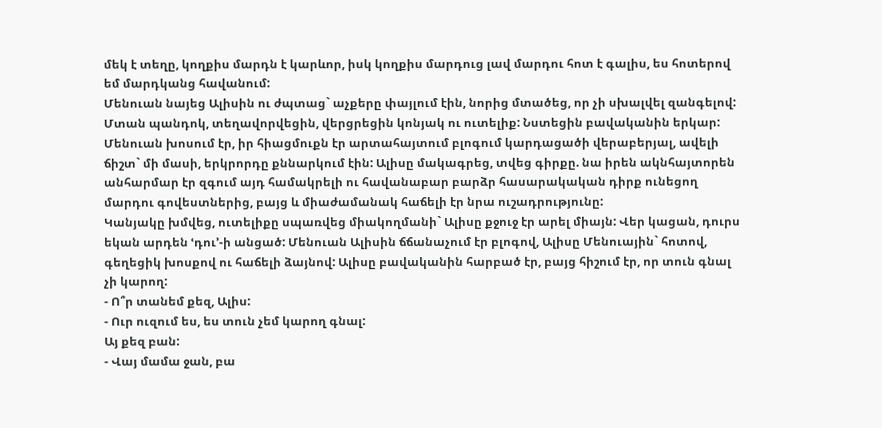մեկ է տեղը, կողքիս մարդն է կարևոր, իսկ կողքիս մարդուց լավ մարդու հոտ է գալիս, ես հոտերով եմ մարդկանց հավանում:
Մենուան նայեց Ալիսին ու ժպտաց` աչքերը փայլում էին, նորից մտածեց, որ չի սխալվել զանգելով:
Մտան պանդոկ, տեղավորվեցին, վերցրեցին կոնյակ ու ուտելիք: Նստեցին բավականին երկար: Մենուան խոսում էր, իր հիացմուքն էր արտահայտում բլոգում կարդացածի վերաբերյալ, ավելի ճիշտ` մի մասի, երկրորդը քննարկում էին: Ալիսը մակագրեց, տվեց գիրքը. նա իրեն ակնհայտորեն անհարմար էր զգում այդ համակրելի ու հավանաբար բարձր հասարակական դիրք ունեցող մարդու գովեստներից, բայց և միաժամանակ հաճելի էր նրա ուշադրությունը:
Կանյակը խմվեց, ուտելիքը սպառվեց միակողմանի` Ալիսը քջուջ էր արել միայն: Վեր կացան, դուրս եկան արդեն ՙդու՚-ի անցած: Մենուան Ալիսին ճճանաչում էր բլոգով, Ալիսը Մենուային` հոտով, գեղեցիկ խոսքով ու հաճելի ձայնով: Ալիսը բավականին հարբած էր, բայց հիշում էր, որ տուն գնալ չի կարող:
- Ո՞ր տանեմ քեզ, Ալիս:
- Ուր ուզում ես, ես տուն չեմ կարող գնալ:
Այ քեզ բան:
- Վայ մամա ջան, բա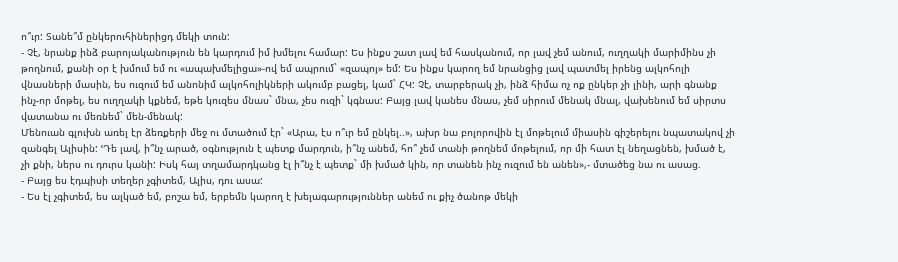ո՞ւր: Տանե՞մ ընկերուհիներիցդ մեկի տուն:
- Չէ, նրանք ինձ բարոյականություն են կարդում իմ խմելու համար: Ես ինքս շատ լավ եմ հասկանում, որ լավ չեմ անում, ուղղակի մարիմինս չի թողնում, քանի օր է խմում եմ ու «ապախմելիցա»-ով եմ ապրում` «զապոյ» եմ: Ես ինքս կարող եմ նրանցից լավ պատմել իրենց ալկոհոլի վնասների մասին, ես ուզում եմ անոնիմ ալկոհոլիկների ակումբ բացել, կամ` ՀԿ: Չէ, տարբերակ չի, ինձ հիմա ոչ ոք ընկեր չի լինի, արի գնանք ինչ-որ մոթել, ես ուղղակի կքնեմ, եթե կուզես մնաս` մնա, չես ուզի` կգնաս: Բայց լավ կանես մնաս, չեմ սիրում մենակ մնալ, վախենում եմ սիրտս վատանա ու մեռնեմ` մեն-մենակ:
Մենուան գլուխն առել էր ձեռքերի մեջ ու մտածում էր` «Արա, էս ո՞ւր եմ ընկել..», ախր նա բոլորովին էլ մոթելում միասին գիշերելու նպատակով չի զանգել Ալիսին: ՙԴե լավ, ի՞նչ արած, օգնություն է պետք մարդուն, ի՞նչ անեմ, հո՞ չեմ տանի թողնեմ մոթելում, որ մի հատ էլ նեղացնեն, խմած է, չի քնի, ներս ու դուրս կանի: Իսկ հայ տղամարդկանց էլ ի՞նչ է պետք` մի խմած կին, որ տանեն ինչ ուզում են անեն»,- մտածեց նա ու ասաց.
- Բայց ես էդպիսի տեղեր չգիտեմ, Ալիս, դու ասա:
- Ես էլ չգիտեմ, ես ալկած եմ, բոշա եմ, երբեմն կարող է խելագարություններ անեմ ու քիչ ծանոթ մեկի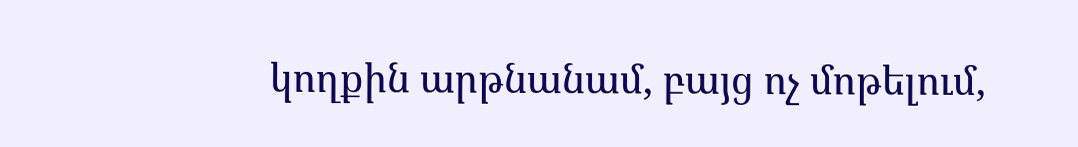կողքին արթնանամ, բայց ոչ մոթելում,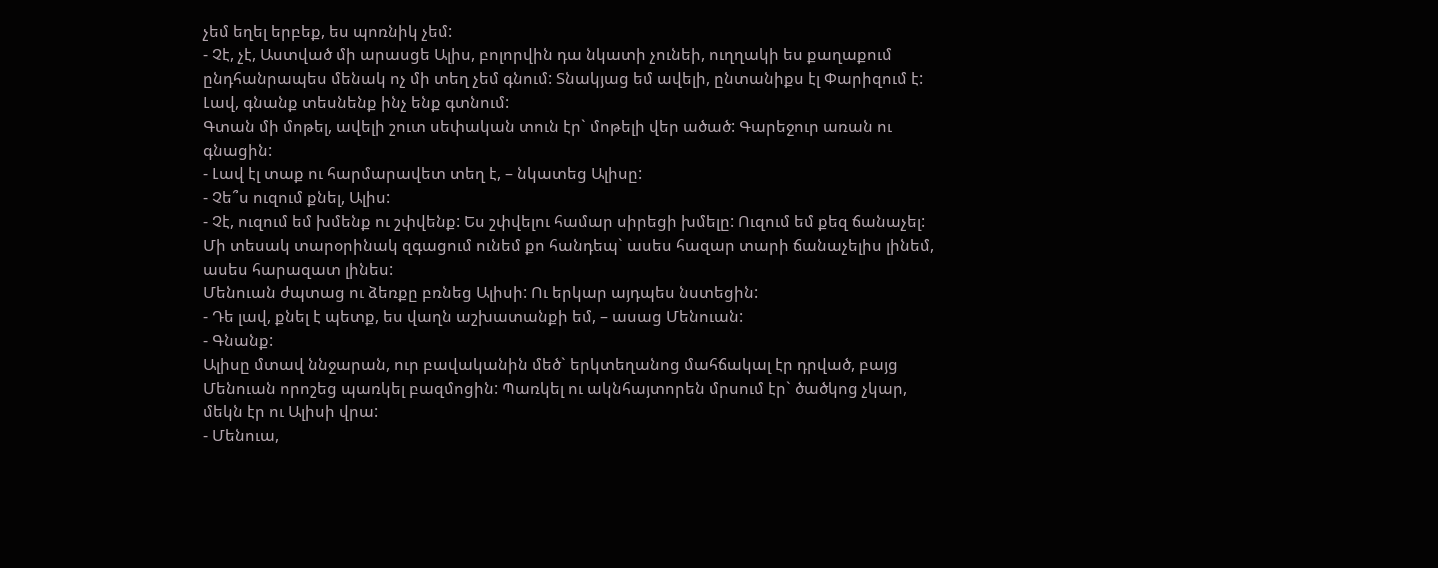չեմ եղել երբեք, ես պոռնիկ չեմ:
- Չէ, չէ, Աստված մի արասցե Ալիս, բոլորվին դա նկատի չունեի, ուղղակի ես քաղաքում ընդհանրապես մենակ ոչ մի տեղ չեմ գնում: Տնակյաց եմ ավելի, ընտանիքս էլ Փարիզում է: Լավ, գնանք տեսնենք ինչ ենք գտնում:
Գտան մի մոթել, ավելի շուտ սեփական տուն էր` մոթելի վեր ածած: Գարեջուր առան ու գնացին:
- Լավ էլ տաք ու հարմարավետ տեղ է, – նկատեց Ալիսը:
- Չե՞ս ուզում քնել, Ալիս:
- Չէ, ուզում եմ խմենք ու շփվենք: Ես շփվելու համար սիրեցի խմելը: Ուզում եմ քեզ ճանաչել: Մի տեսակ տարօրինակ զգացում ունեմ քո հանդեպ` ասես հազար տարի ճանաչելիս լինեմ, ասես հարազատ լինես:
Մենուան ժպտաց ու ձեռքը բռնեց Ալիսի: Ու երկար այդպես նստեցին:
- Դե լավ, քնել է պետք, ես վաղն աշխատանքի եմ, – ասաց Մենուան:
- Գնանք:
Ալիսը մտավ ննջարան, ուր բավականին մեծ` երկտեղանոց մահճակալ էր դրված, բայց Մենուան որոշեց պառկել բազմոցին: Պառկել ու ակնհայտորեն մրսում էր` ծածկոց չկար, մեկն էր ու Ալիսի վրա:
- Մենուա,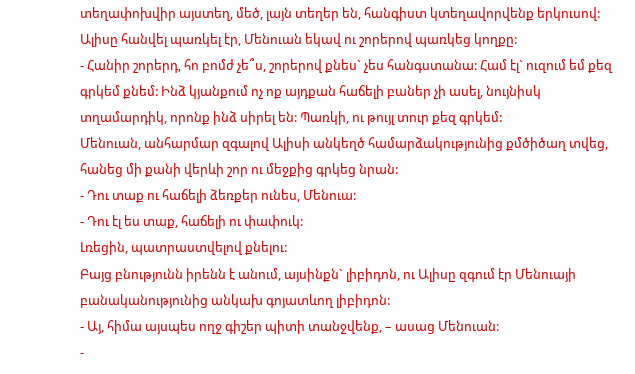տեղափոխվիր այստեղ, մեծ, լայն տեղեր են, հանգիստ կտեղավորվենք երկուսով:
Ալիսը հանվել պառկել էր, Մենուան եկավ ու շորերով պառկեց կողքը:
- Հանիր շորերդ, հո բոմժ չե՞ս, շորերով քնես` չես հանգստանա: Համ էլ` ուզում եմ քեզ գրկեմ քնեմ: Ինձ կյանքում ոչ ոք այդքան հաճելի բաներ չի ասել, նույնիսկ տղամարդիկ, որոնք ինձ սիրել են: Պառկի, ու թույլ տուր քեզ գրկեմ:
Մենուան, անհարմար զգալով Ալիսի անկեղծ համարձակությունից քմծիծաղ տվեց, հանեց մի քանի վերևի շոր ու մեջքից գրկեց նրան:
- Դու տաք ու հաճելի ձեռքեր ունես, Մենուա:
- Դու էլ ես տաք, հաճելի ու փափուկ:
Լռեցին, պատրաստվելով քնելու:
Բայց բնությունն իրենն է անում, այսինքն` լիբիդոն, ու Ալիսը զգում էր Մենուայի բանականությունից անկախ գոյատևող լիբիդոն:
- Այ, հիմա այսպես ողջ գիշեր պիտի տանջվենք, – ասաց Մենուան:
-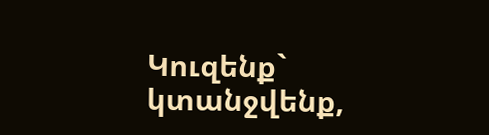Կուզենք` կտանջվենք,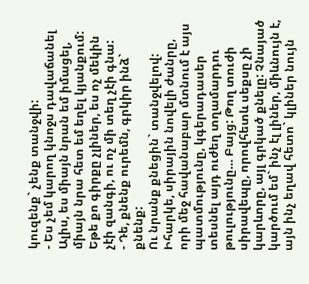կուզենք` չենք տանջվի:
- Ես չեմ կարող կնոջս դավաճանել Ալիս, ես միայն նրան եմ իմացել, միայն նրա հետ եմ եղել կյանքում: Եթե քո գիրքը չլիներ, ես ոչ մեկին չէի զանգի, ու ոչ մի տեղ չէի գնա:
- Դե, քնենք ուրեմն, գրկիր ինձ` քնենք:
Ու նրանք քնեցին` տանջվելով: Իհարկե, սիրային նովելի ժանրը, որի մեջ հավանաբար մտնում է այս պատմությունը, կգերադասեր տեսնել այդ ուժեղ տղամարդու թուլությունը… Բայց: Թող տուժի սիրավեպը, որովհետև սեքսը չի կարևորը, այլ գրկած քնելը: Չնայած կարծում եմ` ինչ էլ լիներ, միևնույն է, այն ինչ եղավ հետո` կլիներ նույն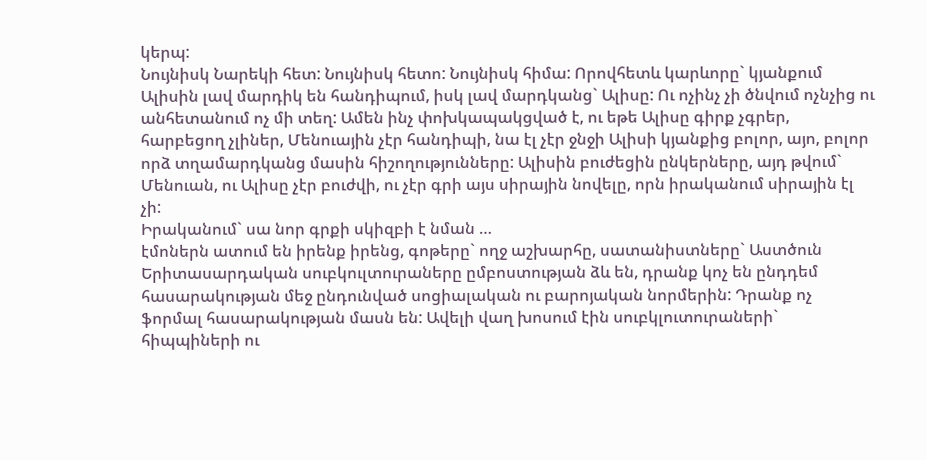կերպ:
Նույնիսկ Նարեկի հետ: Նույնիսկ հետո: Նույնիսկ հիմա: Որովհետև կարևորը` կյանքում Ալիսին լավ մարդիկ են հանդիպում, իսկ լավ մարդկանց` Ալիսը: Ու ոչինչ չի ծնվում ոչնչից ու անհետանում ոչ մի տեղ: Ամեն ինչ փոխկապակցված է, ու եթե Ալիսը գիրք չգրեր, հարբեցող չլիներ, Մենուային չէր հանդիպի, նա էլ չէր ջնջի Ալիսի կյանքից բոլոր, այո, բոլոր որձ տղամարդկանց մասին հիշողությունները: Ալիսին բուժեցին ընկերները, այդ թվում` Մենուան, ու Ալիսը չէր բուժվի, ու չէր գրի այս սիրային նովելը, որն իրականում սիրային էլ չի:
Իրականում` սա նոր գրքի սկիզբի է նման …
էմոներն ատում են իրենք իրենց, գոթերը` ողջ աշխարհը, սատանիստները` Աստծուն
Երիտասարդական սուբկուլտուրաները ըմբոստության ձև են, դրանք կոչ են ընդդեմ հասարակության մեջ ընդունված սոցիալական ու բարոյական նորմերին: Դրանք ոչ ֆորմալ հասարակության մասն են: Ավելի վաղ խոսում էին սուբկլուտուրաների` հիպպիների ու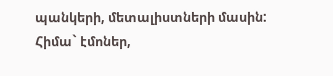պանկերի, մետալիստների մասին: Հիմա` էմոներ,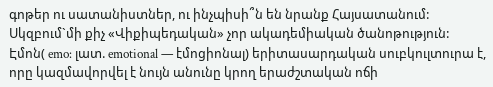գոթեր ու սատանիստներ, ու ինչպիսի՞ն են նրանք Հայսատանում:
Սկզբում`մի քիչ «Վիքիպեդական» չոր ակադեմիական ծանոթություն:
Էմոն( emo: լատ. emotional — էմոցիոնալ) երիտասարդական սուբկուլտուրա է, որը կազմավորվել է նույն անունը կրող երաժշտական ոճի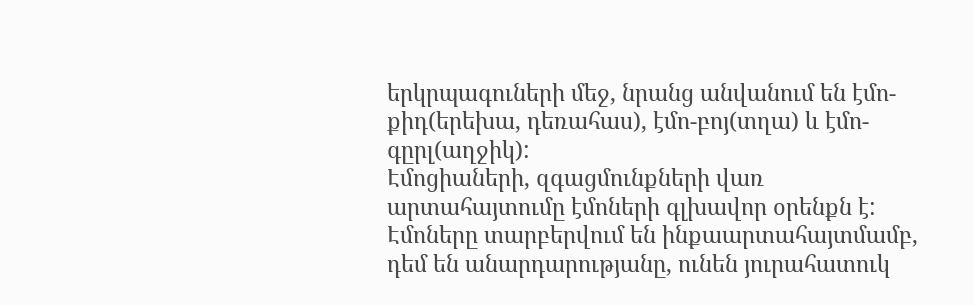երկրպագուների մեջ, նրանց անվանում են էմո-քիդ(երեխա, դեռահաս), էմո-բոյ(տղա) և էմո-գըրլ(աղջիկ):
Էմոցիաների, զգացմունքների վառ արտահայտումը էմոների գլխավոր օրենքն է: Էմոները տարբերվում են ինքաարտահայտմամբ, դեմ են անարդարությանը, ունեն յուրահատուկ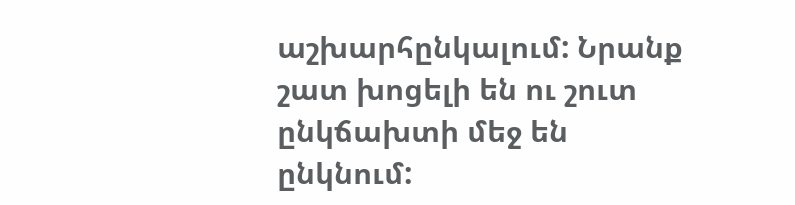աշխարհընկալում: Նրանք շատ խոցելի են ու շուտ ընկճախտի մեջ են ընկնում: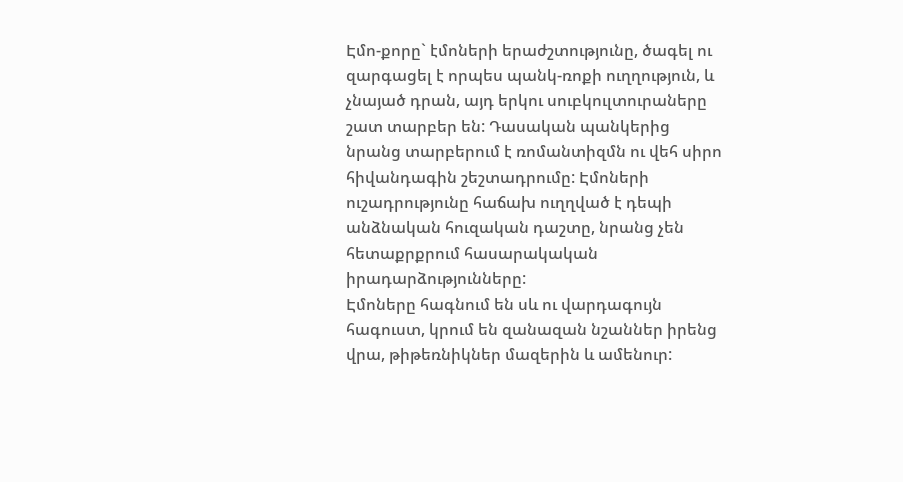Էմո-քորը` էմոների երաժշտությունը, ծագել ու զարգացել է որպես պանկ-ռոքի ուղղություն, և չնայած դրան, այդ երկու սուբկուլտուրաները շատ տարբեր են: Դասական պանկերից նրանց տարբերում է ռոմանտիզմն ու վեհ սիրո հիվանդագին շեշտադրումը: Էմոների ուշադրությունը հաճախ ուղղված է դեպի անձնական հուզական դաշտը, նրանց չեն հետաքրքրում հասարակական իրադարձությունները:
Էմոները հագնում են սև ու վարդագույն հագուստ, կրում են զանազան նշաններ իրենց վրա, թիթեռնիկներ մազերին և ամենուր: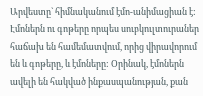Արվեստը` հիմնականում էմո-անիմացիան է:
Էմոներն ու գոթերը որպես սուբկուլտուրաներ հաճախ են համեմատվում, որից վիրավորում են և գոթերը, և էմոները: Օրինակ, էմոներն ավելի են հակված ինքասպանության, քան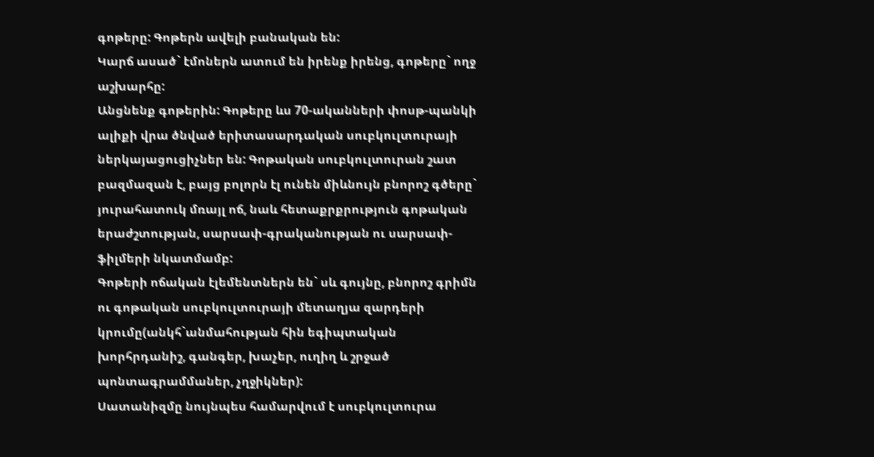գոթերը: Գոթերն ավելի բանական են:
Կարճ ասած` էմոներն ատում են իրենք իրենց, գոթերը` ողջ աշխարհը:
Անցնենք գոթերին: Գոթերը ևս 70-ականների փոսթ-պանկի ալիքի վրա ծնված երիտասարդական սուբկուլտուրայի ներկայացուցիչներ են: Գոթական սուբկուլտուրան շատ բազմազան է, բայց բոլորն էլ ունեն միևնույն բնորոշ գծերը` յուրահատուկ մռայլ ոճ, նաև հետաքրքրություն գոթական երաժշտության, սարսափ-գրականության ու սարսափ-ֆիլմերի նկատմամբ:
Գոթերի ոճական էլեմենտներն են` սև գույնը, բնորոշ գրիմն ու գոթական սուբկուլտուրայի մետաղյա զարդերի կրումը(անկհ`անմահության հին եգիպտական խորհրդանիշ, գանգեր, խաչեր, ուղիղ և շրջած պոնտագրամմաներ, չղջիկներ):
Սատանիզմը նույնպես համարվում է սուբկուլտուրա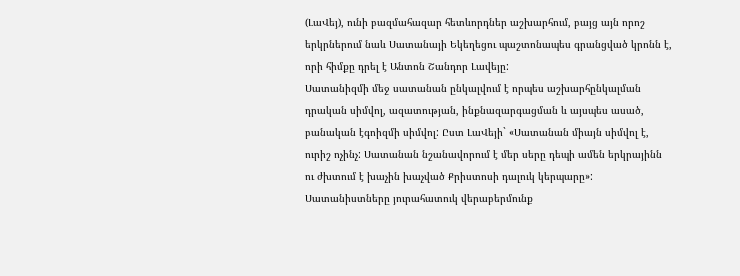(ԼաՎեյ), ունի բազմահազար հետևորդներ աշխարհում, բայց այն որոշ երկրներում նաև Սատանայի Եկեղեցու պաշտոնապես գրանցված կրոնն է, որի հիմքը դրել է Անտոն Շանդոր Լավեյը:
Սատանիզմի մեջ սատանան ընկալվում է որպես աշխարհընկալման դրական սիմվոլ, ազատության, ինքնազարգացման և այսպես ասած, բանական էգոիզմի սիմվոլ: Ըստ ԼաՎեյի` «Սատանան միայն սիմվոլ է, ուրիշ ոչինչ: Սատանան նշանավորում է մեր սերը դեպի ամեն երկրայինն ու ժխտում է խաչին խաչված Քրիստոսի դալուկ կերպարը»: Սատանիստները յուրահատուկ վերաբերմունք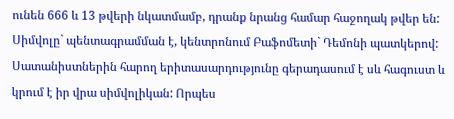ունեն 666 և 13 թվերի նկատմամբ, դրանք նրանց համար հաջողակ թվեր են: Սիմվոլը` պենտագրամման է, կենտրոնում Բաֆոմետի` Դեմոնի պատկերով: Սատանիստներին հարող երիտասարդությունը գերադասում է սև հագուստ և կրում է իր վրա սիմվոլիկան: Որպես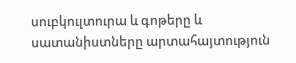սուբկուլտուրա և գոթերը և սատանիստները արտահայտություն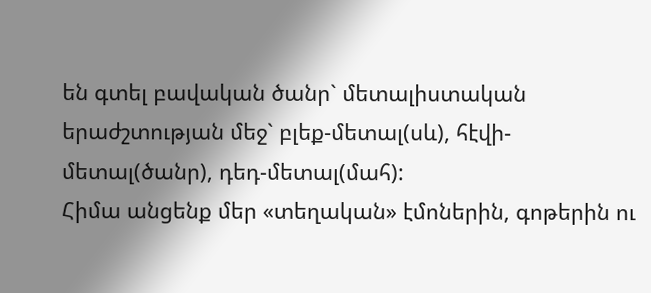են գտել բավական ծանր` մետալիստական երաժշտության մեջ` բլեք-մետալ(սև), հէվի-մետալ(ծանր), դեդ-մետալ(մահ):
Հիմա անցենք մեր «տեղական» էմոներին, գոթերին ու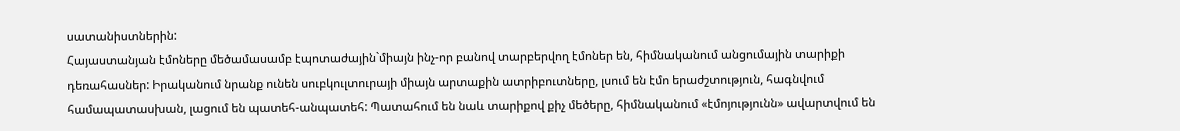սատանիստներին:
Հայաստանյան էմոները մեծամասամբ էպոտաժային`միայն ինչ-որ բանով տարբերվող էմոներ են, հիմնականում անցումային տարիքի դեռահասներ: Իրականում նրանք ունեն սուբկուլտուրայի միայն արտաքին ատրիբուտները, լսում են էմո երաժշտություն, հագնվում համապատասխան, լացում են պատեհ-անպատեհ: Պատահում են նաև տարիքով քիչ մեծերը, հիմնականում «էմոյությունն» ավարտվում են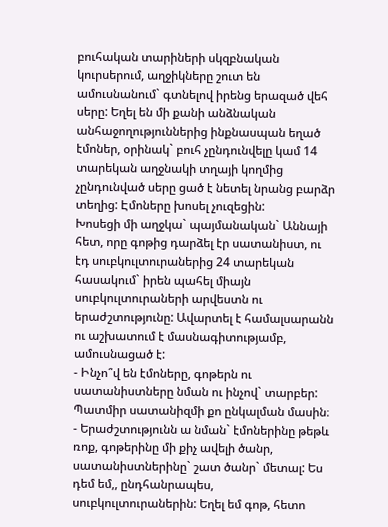բուհական տարիների սկզբնական կուրսերում, աղջիկները շուտ են ամուսնանում` գտնելով իրենց երազած վեհ սերը: Եղել են մի քանի անձնական անհաջողություններից ինքնասպան եղած էմոներ, օրինակ` բուհ չընդունվելը կամ 14 տարեկան աղջնակի տղայի կողմից չընդունված սերը ցած է նետել նրանց բարձր տեղից: Էմոները խոսել չուզեցին:
Խոսեցի մի աղջկա` պայմանական` Աննայի հետ, որը գոթից դարձել էր սատանիստ, ու էդ սուբկուլտուրաներից 24 տարեկան հասակում` իրեն պահել միայն սուբկուլտուրաների արվեստն ու երաժշտությունը: Ավարտել է համալսարանն ու աշխատում է մասնագիտությամբ, ամուսնացած է:
- Ինչո՞վ են էմոները, գոթերն ու սատանիստները նման ու ինչով` տարբեր: Պատմիր սատանիզմի քո ընկալման մասին։
- Երաժշտությունն ա նման` էմոներինը թեթև ռոք, գոթերինը մի քիչ ավելի ծանր, սատանիստներինը` շատ ծանր` մետալ: Ես դեմ եմ,, ընդհանրապես, սուբկուլտուրաներին: Եղել եմ գոթ, հետո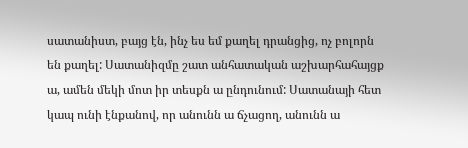սատանիստ, բայց էն, ինչ ես եմ քաղել դրանցից, ոչ բոլորն են քաղել: Սատանիզմը շատ անհատական աշխարհահայցք ա, ամեն մեկի մոտ իր տեսքն ա ընդունում: Սատանայի հետ կապ ունի էնքանով, որ անունն ա ճչացող, անունն ա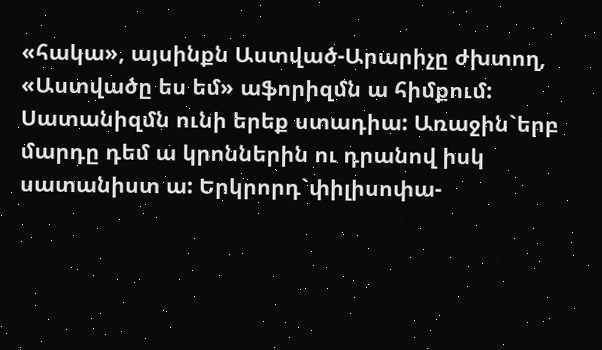«հակա», այսինքն Աստված-Արարիչը ժխտող, «Աստվածը ես եմ» աֆորիզմն ա հիմքում: Սատանիզմն ունի երեք ստադիա: Առաջին`երբ մարդը դեմ ա կրոններին ու դրանով իսկ սատանիստ ա: Երկրորդ`փիլիսոփա-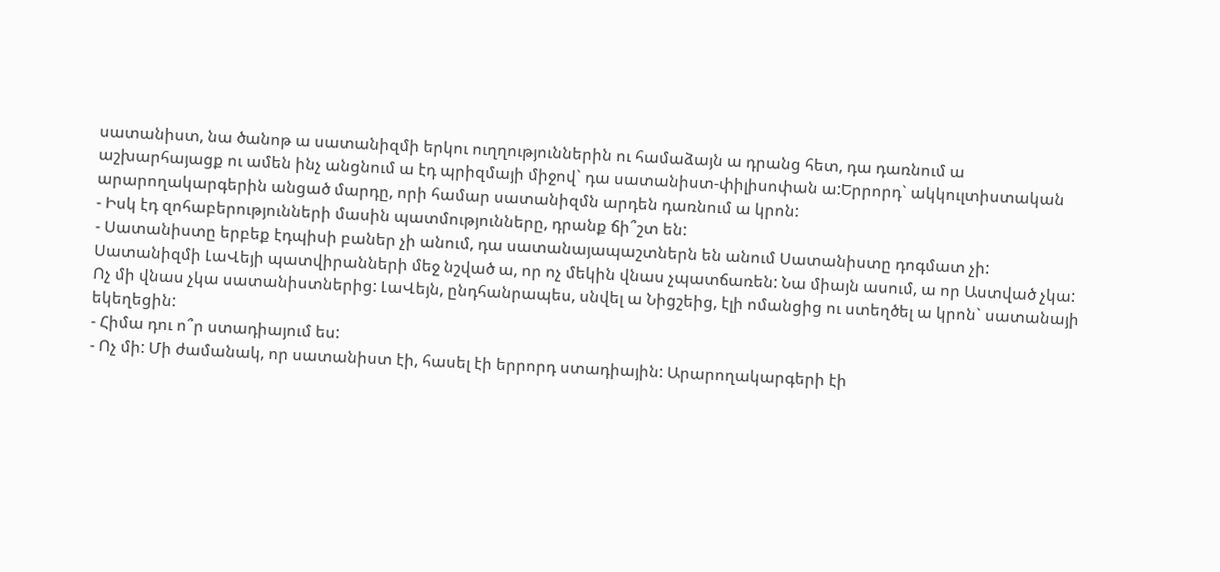սատանիստ, նա ծանոթ ա սատանիզմի երկու ուղղություններին ու համաձայն ա դրանց հետ, դա դառնում ա աշխարհայացք ու ամեն ինչ անցնում ա էդ պրիզմայի միջով` դա սատանիստ-փիլիսոփան ա:Երրորդ` ակկուլտիստական արարողակարգերին անցած մարդը, որի համար սատանիզմն արդեն դառնում ա կրոն:
- Իսկ էդ զոհաբերությունների մասին պատմությունները, դրանք ճի՞շտ են:
- Սատանիստը երբեք էդպիսի բաներ չի անում, դա սատանայապաշտներն են անում Սատանիստը դոգմատ չի: Սատանիզմի ԼաՎեյի պատվիրանների մեջ նշված ա, որ ոչ մեկին վնաս չպատճառեն: Նա միայն ասում, ա որ Աստված չկա: Ոչ մի վնաս չկա սատանիստներից: ԼաՎեյն, ընդհանրապես, սնվել ա Նիցշեից, էլի ոմանցից ու ստեղծել ա կրոն` սատանայի եկեղեցին:
- Հիմա դու ո՞ր ստադիայում ես:
- Ոչ մի: Մի ժամանակ, որ սատանիստ էի, հասել էի երրորդ ստադիային: Արարողակարգերի էի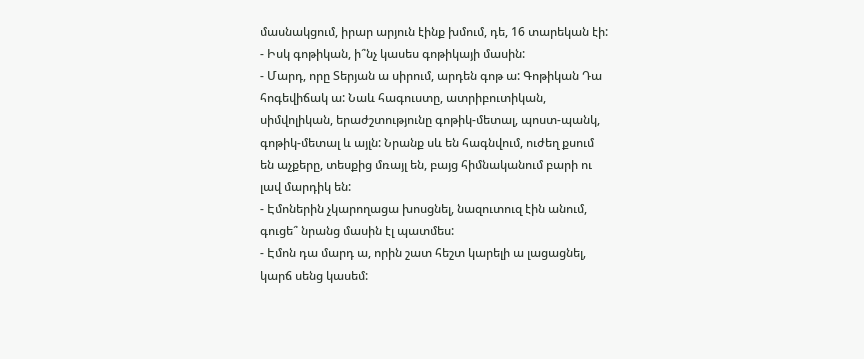մասնակցում, իրար արյուն էինք խմում, դե, 16 տարեկան էի:
- Իսկ գոթիկան, ի՞նչ կասես գոթիկայի մասին:
- Մարդ, որը Տերյան ա սիրում, արդեն գոթ ա: Գոթիկան Դա հոգեվիճակ ա: Նաև հագուստը, ատրիբուտիկան, սիմվոլիկան, երաժշտությունը գոթիկ-մետալ, պոստ-պանկ, գոթիկ-մետալ և այլն: Նրանք սև են հագնվում, ուժեղ քսում են աչքերը, տեսքից մռայլ են, բայց հիմնականում բարի ու լավ մարդիկ են:
- Էմոներին չկարողացա խոսցնել, նազուտուզ էին անում, գուցե՞ նրանց մասին էլ պատմես:
- Էմոն դա մարդ ա, որին շատ հեշտ կարելի ա լացացնել, կարճ սենց կասեմ: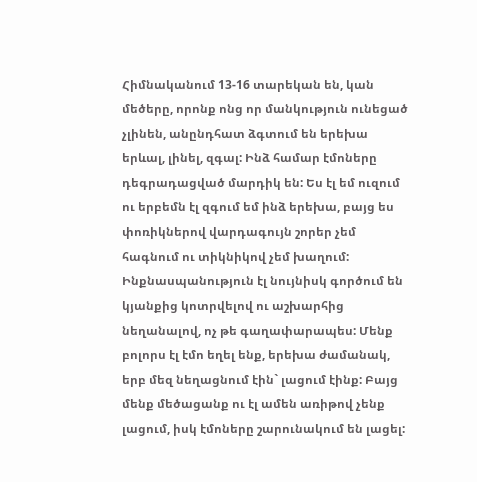Հիմնականում 13-16 տարեկան են, կան մեծերը, որոնք ոնց որ մանկություն ունեցած չլինեն, անընդհատ ձգտում են երեխա երևալ, լինել, զգալ: Ինձ համար էմոները դեգրադացված մարդիկ են: Ես էլ եմ ուզում ու երբեմն էլ զգում եմ ինձ երեխա, բայց ես փոռիկներով վարդագույն շորեր չեմ հագնում ու տիկնիկով չեմ խաղում: Ինքնասպանություն էլ նույնիսկ գործում են կյանքից կոտրվելով ու աշխարհից նեղանալով, ոչ թե գաղափարապես: Մենք բոլորս էլ էմո եղել ենք, երեխա ժամանակ, երբ մեզ նեղացնում էին` լացում էինք: Բայց մենք մեծացանք ու էլ ամեն առիթով չենք լացում, իսկ էմոները շարունակում են լացել: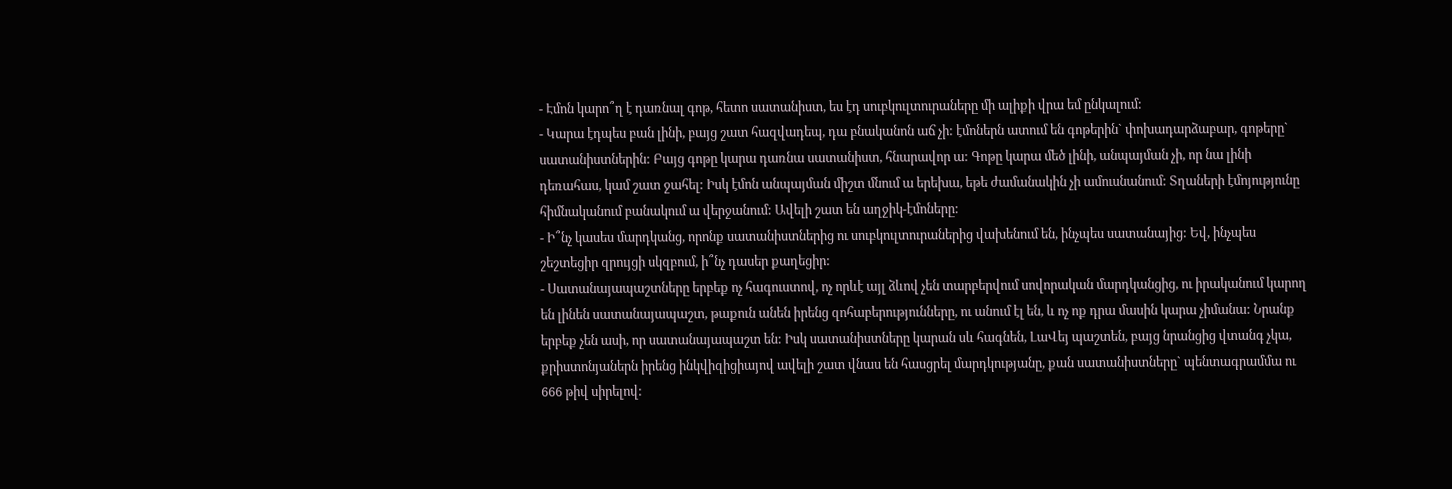- Էմոն կարո՞ղ է դառնալ գոթ, հետո սատանիստ, ես էդ սուբկուլտուրաները մի ալիքի վրա եմ ընկալում:
- Կարա էդպես բան լինի, բայց շատ հազվադեպ, դա բնականոն աճ չի: էմոներն ատում են գոթերին` փոխադարձաբար, գոթերը` սատանիստներին: Բայց գոթը կարա դառնա սատանիստ, հնարավոր ա: Գոթը կարա մեծ լինի, անպայման չի, որ նա լինի դեռահաս, կամ շատ ջահել: Իսկ էմոն անպայման միշտ մնում ա երեխա, եթե ժամանակին չի ամուսնանում: Տղաների էմոյությունը հիմնականում բանակում ա վերջանում: Ավելի շատ են աղջիկ-էմոները:
- Ի՞նչ կասես մարդկանց, որոնք սատանիստներից ու սուբկուլտուրաներից վախենում են, ինչպես սատանայից: Եվ, ինչպես շեշտեցիր զրույցի սկզբում, ի՞նչ դասեր քաղեցիր:
- Սատանայապաշտները երբեք ոչ հագուստով, ոչ որևէ այլ ձևով չեն տարբերվում սովորական մարդկանցից, ու իրականում կարող են լինեն սատանայապաշտ, թաքուն անեն իրենց զոհաբերությունները, ու անում էլ են, և ոչ ոք դրա մասին կարա չիմանա: Նրանք երբեք չեն ասի, որ սատանայապաշտ են: Իսկ սատանիստները կարան սև հագնեն, ԼաՎեյ պաշտեն, բայց նրանցից վտանգ չկա, քրիստոնյաներն իրենց ինկվիզիցիայով ավելի շատ վնաս են հասցրել մարդկությանը, քան սատանիստները` պենտագրամմա ու 666 թիվ սիրելով: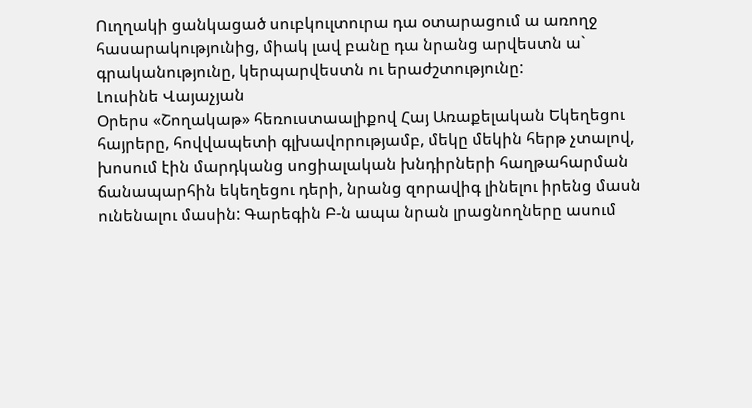Ուղղակի ցանկացած սուբկուլտուրա դա օտարացում ա առողջ հասարակությունից, միակ լավ բանը դա նրանց արվեստն ա` գրականությունը, կերպարվեստն ու երաժշտությունը:
Լուսինե Վայաչյան
Օրերս «Շողակաթ» հեռուստաալիքով Հայ Առաքելական Եկեղեցու հայրերը, հովվապետի գլխավորությամբ, մեկը մեկին հերթ չտալով, խոսում էին մարդկանց սոցիալական խնդիրների հաղթահարման ճանապարհին եկեղեցու դերի, նրանց զորավիգ լինելու իրենց մասն ունենալու մասին: Գարեգին Բ-ն ապա նրան լրացնողները ասում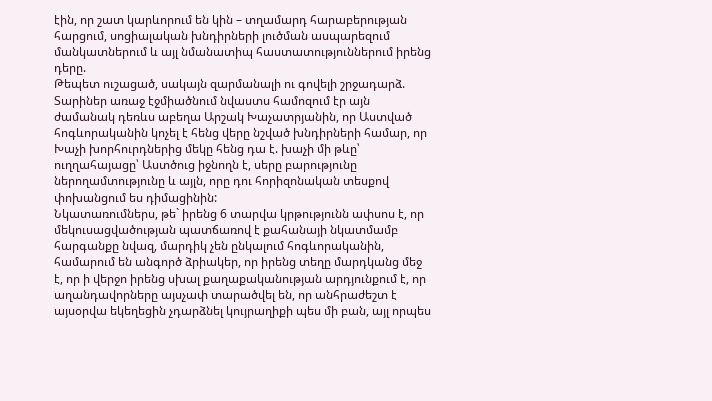էին, որ շատ կարևորում են կին – տղամարդ հարաբերության հարցում, սոցիալական խնդիրների լուծման ասպարեզում մանկատներում և այլ նմանատիպ հաստատություններում իրենց դերը.
Թեպետ ուշացած, սակայն զարմանալի ու գովելի շրջադարձ.
Տարիներ առաջ էջմիածնում նվաստս համոզում էր այն ժամանակ դեռևս աբեղա Արշակ Խաչատրյանին, որ Աստված հոգևորականին կոչել է հենց վերը նշված խնդիրների համար, որ Խաչի խորհուրդներից մեկը հենց դա է. խաչի մի թևը՝ ուղղահայացը՝ Աստծուց իջնողն է, սերը բարությունը ներողամտությունը և այլն, որը դու հորիզոնական տեսքով փոխանցում ես դիմացինին:
Նկատառումներս, թե` իրենց 6 տարվա կրթությունն ափսոս է, որ մեկուսացվածության պատճառով է քահանայի նկատմամբ հարգանքը նվազ, մարդիկ չեն ընկալում հոգևորականին, համարում են անգործ ձրիակեր, որ իրենց տեղը մարդկանց մեջ է, որ ի վերջո իրենց սխալ քաղաքականության արդյունքում է, որ աղանդավորները այսչափ տարածվել են, որ անհրաժեշտ է այսօրվա եկեղեցին չդարձնել կույրաղիքի պես մի բան, այլ որպես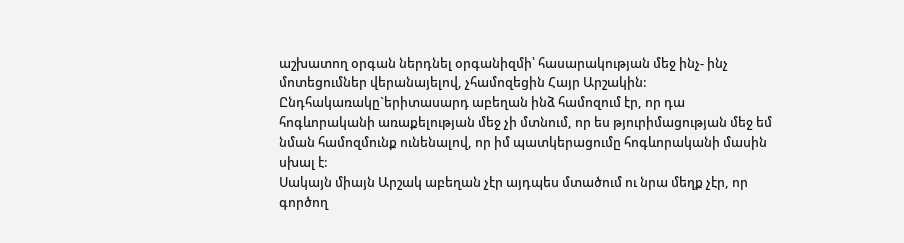աշխատող օրգան ներդնել օրգանիզմի՝ հասարակության մեջ ինչ- ինչ մոտեցումներ վերանայելով, չհամոզեցին Հայր Արշակին:
Ընդհակառակը`երիտասարդ աբեղան ինձ համոզում էր, որ դա հոգևորականի առաքելության մեջ չի մտնում, որ ես թյուրիմացության մեջ եմ նման համոզմունք ունենալով, որ իմ պատկերացումը հոգևորականի մասին սխալ է:
Սակայն միայն Արշակ աբեղան չէր այդպես մտածում ու նրա մեղք չէր, որ գործող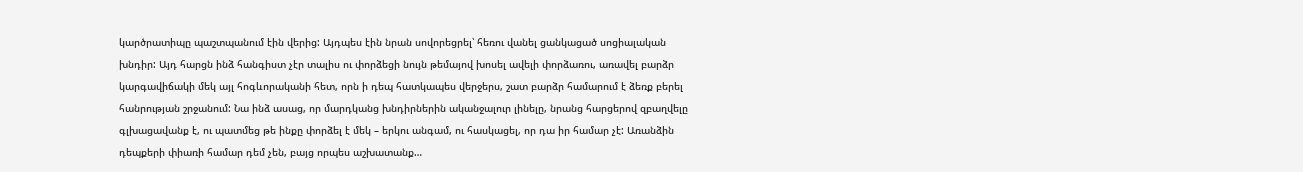կարծրատիպը պաշտպանում էին վերից: Այդպես էին նրան սովորեցրել՝ հեռու վանել ցանկացած սոցիալական խնդիր: Այդ հարցն ինձ հանգիստ չէր տալիս ու փորձեցի նույն թեմայով խոսել ավելի փորձառու, առավել բարձր կարգավիճակի մեկ այլ հոգևորականի հետ, որն ի դեպ հատկապես վերջերս, շատ բարձր համարում է ձեռք բերել հանրության շրջանում: Նա ինձ ասաց, որ մարդկանց խնդիրներին ականջալուր լինելը, նրանց հարցերով զբաղվելը գլխացավանք է, ու պատմեց թե ինքը փորձել է մեկ – երկու անգամ, ու հասկացել, որ դա իր համար չէ: Առանձին դեպքերի փիառի համար դեմ չեն, բայց որպես աշխատանք…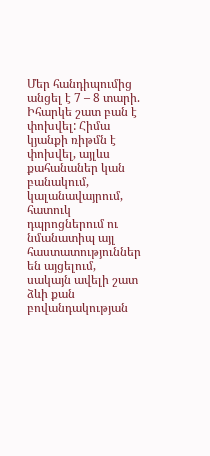Մեր հանդիպումից անցել է 7 – 8 տարի. Իհարկե շատ բան է փոխվել: Հիմա կյանքի ռիթմն է փոխվել, այլևս քահանաներ կան բանակում, կալանավայրում, հատուկ դպրոցներում ու նմանատիպ այլ հաստատություններ են այցելում, սակայն ավելի շատ ձևի քան բովանդակության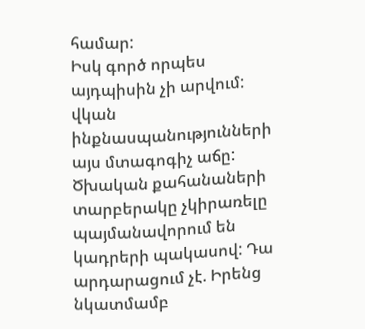համար:
Իսկ գործ որպես այդպիսին չի արվում: վկան ինքնասպանությունների այս մտագոգիչ աճը: Ծխական քահանաների տարբերակը չկիրառելը պայմանավորում են կադրերի պակասով: Դա արդարացում չէ. Իրենց նկատմամբ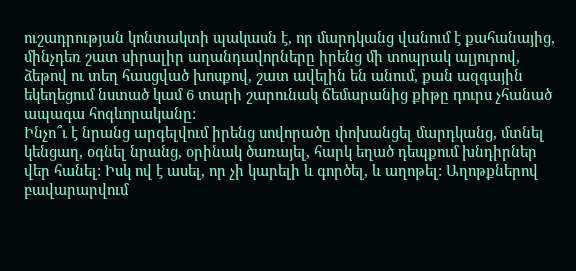ուշադրության կոնտակտի պակասն է, որ մարդկանց վանում է քահանայից, մինչդեռ շատ սիրալիր աղանդավորները իրենց մի տոպրակ ալյուրով, ձեթով ու տեղ հասցված խոսքով, շատ ավելին են անում, քան ազգային եկեղեցում նստած կամ 6 տարի շարունակ ճեմարանից քիթը դուրս չհանած ապագա հոգևորականը:
Ինչո՞ւ է նրանց արգելվում իրենց սովորածը փոխանցել մարդկանց, մտնել կենցաղ, օգնել նրանց, օրինակ ծառայել, հարկ եղած դեպքում խնդիրներ վեր հանել: Իսկ ով է ասել, որ չի կարելի և գործել, և աղոթել: Աղոթքներով բավարարվում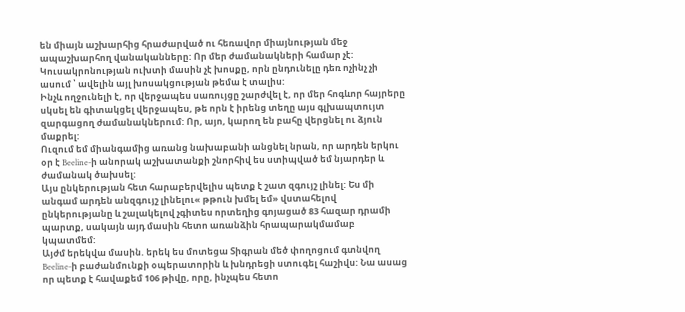են միայն աշխարհից հրաժարված ու հեռավոր միայնության մեջ ապաշխարհող վանականները: Որ մեր ժամանակների համար չէ: Կուսակրոնության ուխտի մասին չէ խոսքը, որն ընդունելը դեռ ոչինչ չի ասում ՝ ավելին այլ խոսակցության թեմա է տալիս:
Ինչև ողջունելի է, որ վերջապես սառույցը շարժվել է, որ մեր հոգևոր հայրերը սկսել են գիտակցել վերջապես, թե որն է իրենց տեղը այս գլխապտույտ զարգացող ժամանակներում: Որ, այո, կարող են բահը վերցնել ու ձյուն մաքրել:
Ուզում եմ միանգամից առանց նախաբանի անցնել նրան, որ արդեն երկու օր է Beeline-ի անորակ աշխատանքի շնորհիվ ես ստիպված եմ նյարդեր և ժամանակ ծախսել:
Այս ընկերության հետ հարաբերվելիս պետք է շատ զգույշ լինել: Ես մի անգամ արդեն անզգույշ լինելու« թթուն խմել եմ» վստահելով ընկերությանը և շալակելով չգիտես որտեղից գոյացած 83 հազար դրամի պարտք, սակայն այդ մասին հետո առանձին հրապարակմամաբ կպատմեմ:
Այժմ երեկվա մասին. երեկ ես մոտեցա Տիգրան մեծ փողոցում գտնվող Beeline-ի բաժանմունքի օպերատորին և խնդրեցի ստուգել հաշիվս: Նա ասաց որ պետք է հավաքեմ 106 թիվը, որը, ինչպես հետո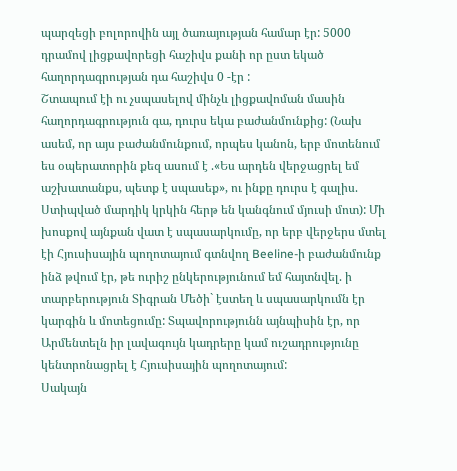պարզեցի բոլորովին այլ ծառայության համար էր: 5000 դրամով լիցքավորեցի հաշիվս քանի որ ըստ եկած հաղորդագրության դա հաշիվս 0 -էր :
Շտապում էի ու չսպասելով մինչև լիցքավոման մասին հաղորդագրություն գա, դուրս եկա բաժանմունքից: (Նախ ասեմ, որ այս բաժանմունքում, որպես կանոն, երբ մոտենում ես օպերատորին քեզ ասում է .«Ես արդեն վերջացրել եմ աշխատանքս, պետք է սպասեք», ու ինքը դուրս է գալիս. Ստիպված մարդիկ կրկին հերթ են կանգնում մյուսի մոտ): Մի խոսքով այնքան վատ է սպասարկումը, որ երբ վերջերս մտել էի Հյուսիսային պողոտայում գտնվող Beeline-ի բաժանմունք ինձ թվում էր, թե ուրիշ ընկերությունում եմ հայտնվել. ի տարբերություն Տիգրան Մեծի` էստեղ և սպասարկումն էր կարգին և մոտեցումը: Տպավորությունն այնպիսին էր, որ Արմենտելն իր լավագույն կադրերը կամ ուշադրությունը կենտրոնացրել է Հյուսիսային պողոտայում:
Սակայն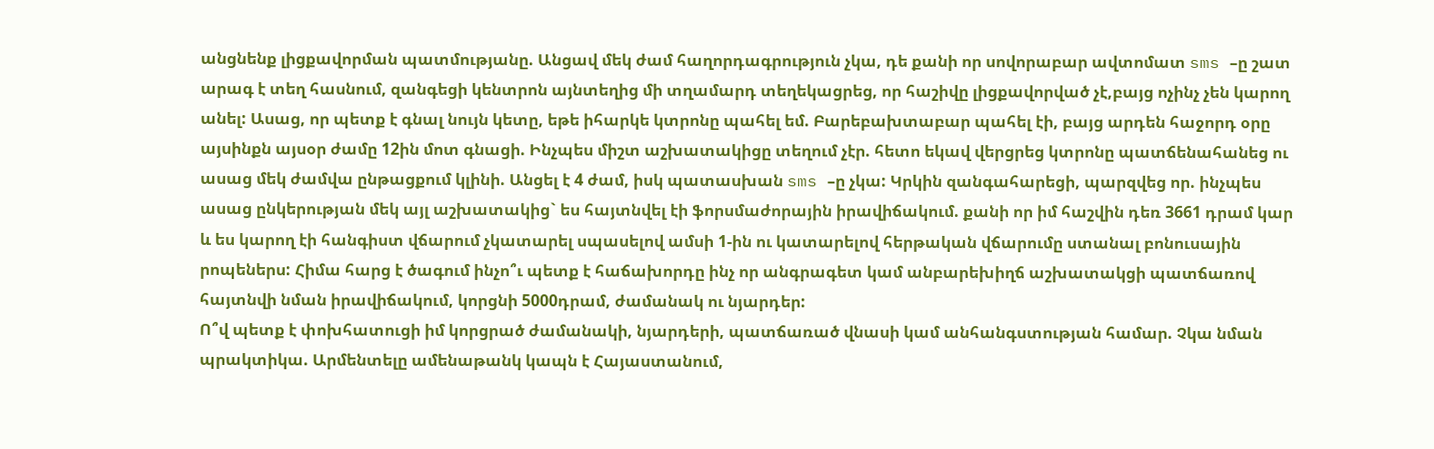անցնենք լիցքավորման պատմությանը. Անցավ մեկ ժամ հաղորդագրություն չկա, դե քանի որ սովորաբար ավտոմատ sms –ը շատ արագ է տեղ հասնում, զանգեցի կենտրոն այնտեղից մի տղամարդ տեղեկացրեց, որ հաշիվը լիցքավորված չէ,բայց ոչինչ չեն կարող անել: Ասաց, որ պետք է գնալ նույն կետը, եթե իհարկե կտրոնը պահել եմ. Բարեբախտաբար պահել էի, բայց արդեն հաջորդ օրը այսինքն այսօր ժամը 12ին մոտ գնացի. Ինչպես միշտ աշխատակիցը տեղում չէր. հետո եկավ վերցրեց կտրոնը պատճենահանեց ու ասաց մեկ ժամվա ընթացքում կլինի. Անցել է 4 ժամ, իսկ պատասխան sms –ը չկա: Կրկին զանգահարեցի, պարզվեց որ. ինչպես ասաց ընկերության մեկ այլ աշխատակից` ես հայտնվել էի ֆորսմաժորային իրավիճակում. քանի որ իմ հաշվին դեռ 3661 դրամ կար և ես կարող էի հանգիստ վճարում չկատարել սպասելով ամսի 1-ին ու կատարելով հերթական վճարումը ստանալ բոնուսային րոպեներս: Հիմա հարց է ծագում ինչո՞ւ պետք է հաճախորդը ինչ որ անգրագետ կամ անբարեխիղճ աշխատակցի պատճառով հայտնվի նման իրավիճակում, կորցնի 5000դրամ, ժամանակ ու նյարդեր:
Ո՞վ պետք է փոխհատուցի իմ կորցրած ժամանակի, նյարդերի, պատճառած վնասի կամ անհանգստության համար. Չկա նման պրակտիկա. Արմենտելը ամենաթանկ կապն է Հայաստանում,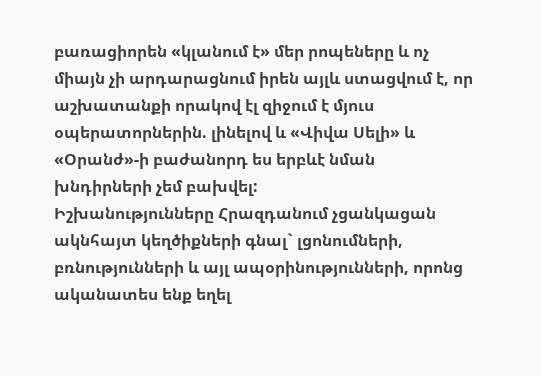բառացիորեն «կլանում է» մեր րոպեները և ոչ միայն չի արդարացնում իրեն այլև ստացվում է, որ աշխատանքի որակով էլ զիջում է մյուս օպերատորներին. լինելով և «Վիվա Սելի» և «Օրանժ»-ի բաժանորդ ես երբևէ նման խնդիրների չեմ բախվել:
Իշխանությունները Հրազդանում չցանկացան ակնհայտ կեղծիքների գնալ` լցոնումների, բռնությունների և այլ ապօրինությունների, որոնց ականատես ենք եղել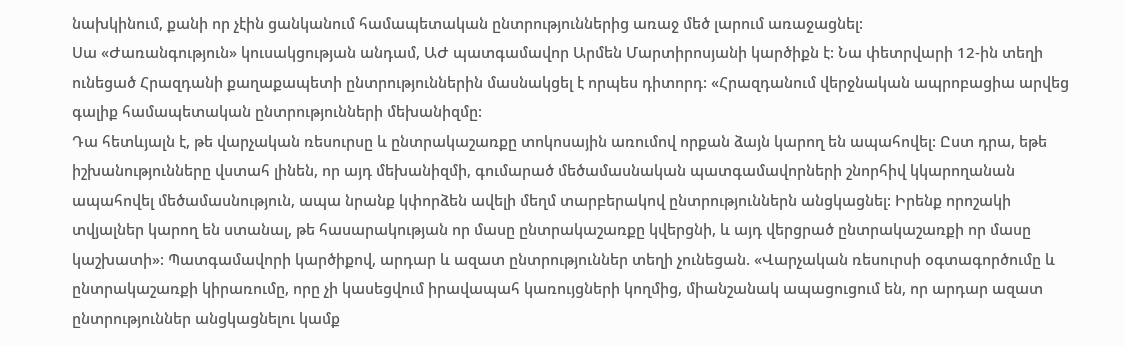նախկինում, քանի որ չէին ցանկանում համապետական ընտրություններից առաջ մեծ լարում առաջացնել:
Սա «Ժառանգություն» կուսակցության անդամ, ԱԺ պատգամավոր Արմեն Մարտիրոսյանի կարծիքն է: Նա փետրվարի 12-ին տեղի ունեցած Հրազդանի քաղաքապետի ընտրություններին մասնակցել է որպես դիտորդ: «Հրազդանում վերջնական ապրոբացիա արվեց գալիք համապետական ընտրությունների մեխանիզմը:
Դա հետևյալն է, թե վարչական ռեսուրսը և ընտրակաշառքը տոկոսային առումով որքան ձայն կարող են ապահովել: Ըստ դրա, եթե իշխանությունները վստահ լինեն, որ այդ մեխանիզմի, գումարած մեծամասնական պատգամավորների շնորհիվ կկարողանան ապահովել մեծամասնություն, ապա նրանք կփորձեն ավելի մեղմ տարբերակով ընտրություններն անցկացնել: Իրենք որոշակի տվյալներ կարող են ստանալ, թե հասարակության որ մասը ընտրակաշառքը կվերցնի, և այդ վերցրած ընտրակաշառքի որ մասը կաշխատի»: Պատգամավորի կարծիքով, արդար և ազատ ընտրություններ տեղի չունեցան. «Վարչական ռեսուրսի օգտագործումը և ընտրակաշառքի կիրառումը, որը չի կասեցվում իրավապահ կառույցների կողմից, միանշանակ ապացուցում են, որ արդար ազատ ընտրություններ անցկացնելու կամք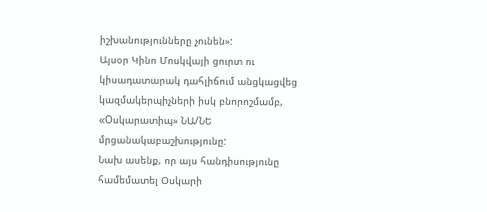իշխանությունները չունեն»:
Այսօր Կինո Մոսկվայի ցուրտ ու կիսադատարակ դահլիճում անցկացվեց կազմակերպիչների իսկ բնորոշմամբ, «Oսկարատիպ» ՆԱ/ՆԵ մրցանակաբաշխությունը:
Նախ ասենք, որ այս հանդիսությունը համեմատել Օսկարի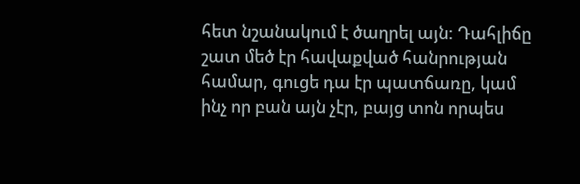հետ նշանակում է ծաղրել այն: Դահլիճը շատ մեծ էր հավաքված հանրության համար, գուցե դա էր պատճառը, կամ ինչ որ բան այն չէր, բայց տոն որպես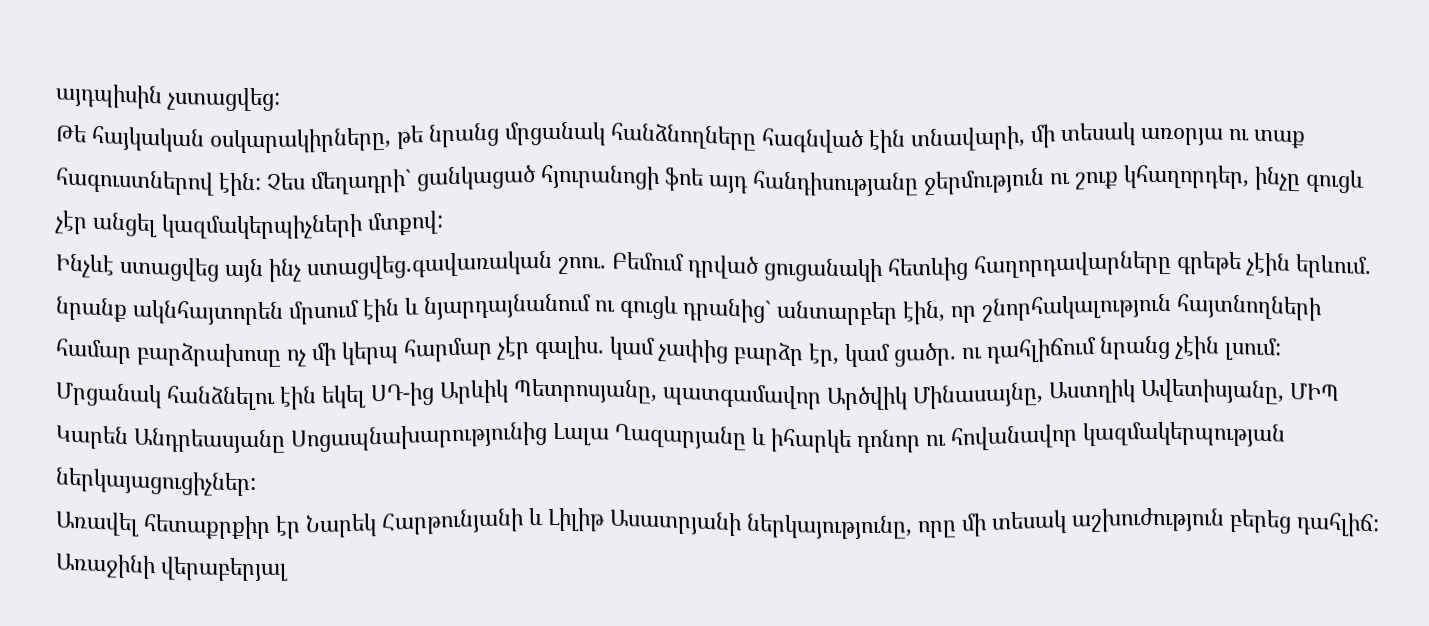այդպիսին չստացվեց:
Թե հայկական օսկարակիրները, թե նրանց մրցանակ հանձնողները հագնված էին տնավարի, մի տեսակ առօրյա ու տաք հագուստներով էին: Չես մեղադրի` ցանկացած հյուրանոցի ֆոե այդ հանդիսությանը ջերմություն ու շուք կհաղորդեր, ինչը գուցև չէր անցել կազմակերպիչների մտքով:
Ինչևէ ստացվեց այն ինչ ստացվեց.գավառական շոու. Բեմում դրված ցուցանակի հետևից հաղորդավարները գրեթե չէին երևում. նրանք ակնհայտորեն մրսում էին և նյարդայնանում ու գուցև դրանից` անտարբեր էին, որ շնորհակալություն հայտնողների համար բարձրախոսը ոչ մի կերպ հարմար չէր գալիս. կամ չափից բարձր էր, կամ ցածր. ու դահլիճում նրանց չէին լսում:
Մրցանակ հանձնելու էին եկել ՍԴ-ից Արևիկ Պետրոսյանը, պատգամավոր Արծվիկ Մինասայնը, Աստղիկ Ավետիսյանը, ՄԻՊ Կարեն Անդրեասյանը Սոցապնախարությունից Լալա Ղազարյանը և իհարկե դոնոր ու հովանավոր կազմակերպության ներկայացուցիչներ:
Առավել հետաքրքիր էր Նարեկ Հարթունյանի և Լիլիթ Ասատրյանի ներկայությունը, որը մի տեսակ աշխուժություն բերեց դահլիճ: Առաջինի վերաբերյալ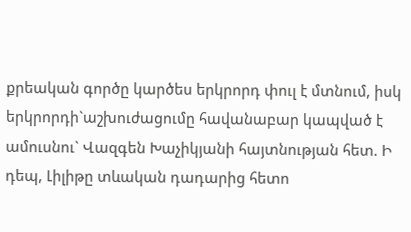քրեական գործը կարծես երկրորդ փուլ է մտնում, իսկ երկրորդի`աշխուժացումը հավանաբար կապված է ամուսնու` Վազգեն Խաչիկյանի հայտնության հետ. Ի դեպ, Լիլիթը տևական դադարից հետո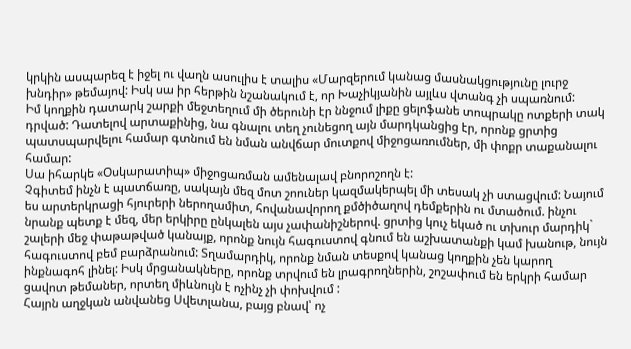կրկին ասպարեզ է իջել ու վաղն ասուլիս է տալիս «Մարզերում կանաց մասնակցությունը լուրջ խնդիր» թեմայով: Իսկ սա իր հերթին նշանակում է, որ Խաչիկյանին այլևս վտանգ չի սպառնում:
Իմ կողքին դատարկ շարքի մեջտեղում մի ծերունի էր ննջում լիքը ցելոֆանե տոպրակը ոտքերի տակ դրված: Դատելով արտաքինից, նա գնալու տեղ չունեցող այն մարդկանցից էր, որոնք ցրտից պատսպարվելու համար գտնում են նման անվճար մուտքով միջոցառումներ, մի փոքր տաքանալու համար:
Սա իհարկե «Օսկարատիպ» միջոցառման ամենալավ բնորոշողն է:
Չգիտեմ ինչն է պատճառը, սակայն մեզ մոտ շոուներ կազմակերպել մի տեսակ չի ստացվում: Նայում ես արտերկրացի հյուրերի ներողամիտ, հովանավորող քմծիծաղով դեմքերին ու մտածում. ինչու նրանք պետք է մեզ, մեր երկիրը ընկալեն այս չափանիշներով. ցրտից կուչ եկած ու տխուր մարդիկ` շալերի մեջ փաթաթված կանայք, որոնք նույն հագուստով գնում են աշխատանքի կամ խանութ, նույն հագուստով բեմ բարձրանում: Տղամարդիկ, որոնք նման տեսքով կանաց կողքին չեն կարող ինքնագոհ լինել: Իսկ մրցանակները, որոնք տրվում են լրագրողներին, շոշափում են երկրի համար ցավոտ թեմաներ, որտեղ միևնույն է ոչինչ չի փոխվում :
Հայրն աղջկան անվանեց Սվետլանա, բայց բնավ՝ ոչ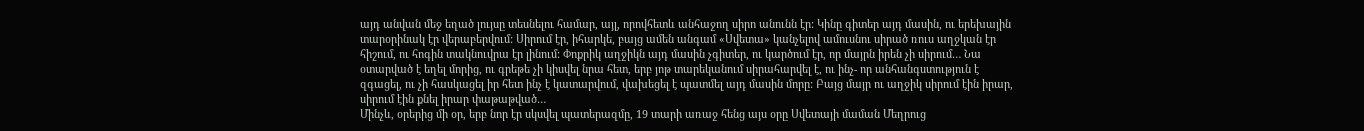այդ անվան մեջ եղած լույսը տեսնելու համար, այլ, որովհետև անհաջող սիրո անունն էր: Կինը գիտեր այդ մասին, ու երեխային տարօրինակ էր վերաբերվում: Սիրում էր, իհարկե, բայց ամեն անգամ «Սվետա» կանչելով ամուսնու սիրած ռուս աղջկան էր հիշում, ու հոգին տակնուվրա էր լինում: Փոքրիկ աղջիկն այդ մասին չգիտեր, ու կարծում էր, որ մայրն իրեն չի սիրում… Նա օտարված է եղել մորից, ու գրեթե չի կիսվել նրա հետ, երբ յոթ տարեկանում սիրահարվել է, ու ինչ- որ անհանգստություն է զգացել, ու չի հասկացել իր հետ ինչ է կատարվում, վախեցել է պատմել այդ մասին մորը: Բայց մայր ու աղջիկ սիրում էին իրար, սիրում էին քնել իրար փաթաթված…
Մինչև, օրերից մի օր, երբ նոր էր սկսվել պատերազմը, 19 տարի առաջ հենց այս օրը Սվետայի մաման Մեղրուց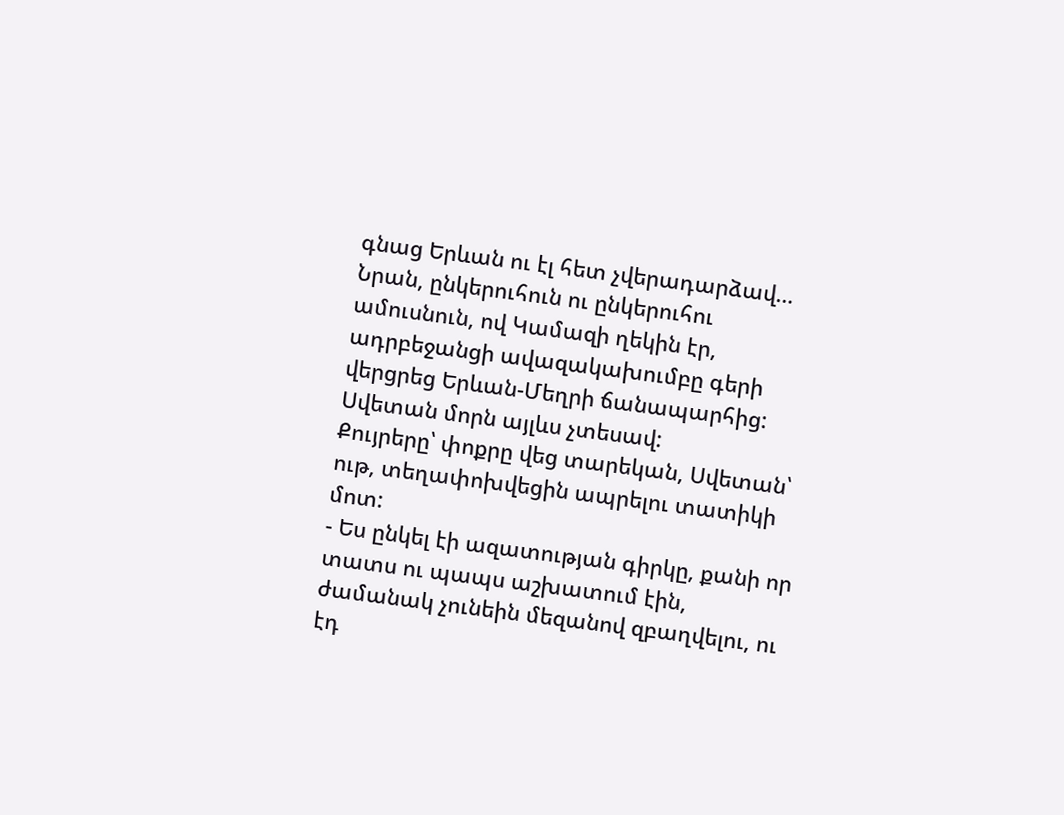գնաց Երևան ու էլ հետ չվերադարձավ… Նրան, ընկերուհուն ու ընկերուհու ամուսնուն, ով Կամազի ղեկին էր, ադրբեջանցի ավազակախումբը գերի վերցրեց Երևան-Մեղրի ճանապարհից:
Սվետան մորն այլևս չտեսավ:
Քույրերը՝ փոքրը վեց տարեկան, Սվետան՝ ութ, տեղափոխվեցին ապրելու տատիկի մոտ:
- Ես ընկել էի ազատության գիրկը, քանի որ տատս ու պապս աշխատում էին, ժամանակ չունեին մեզանով զբաղվելու, ու էդ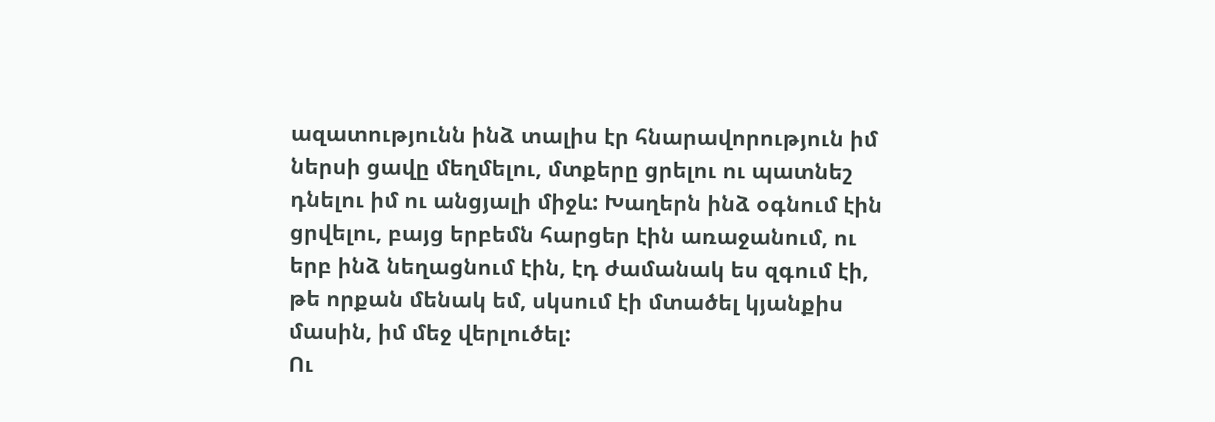ազատությունն ինձ տալիս էր հնարավորություն իմ ներսի ցավը մեղմելու, մտքերը ցրելու ու պատնեշ դնելու իմ ու անցյալի միջև: Խաղերն ինձ օգնում էին ցրվելու, բայց երբեմն հարցեր էին առաջանում, ու երբ ինձ նեղացնում էին, էդ ժամանակ ես զգում էի, թե որքան մենակ եմ, սկսում էի մտածել կյանքիս մասին, իմ մեջ վերլուծել:
Ու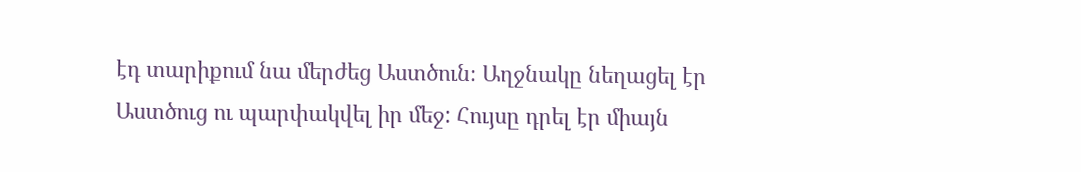էդ տարիքում նա մերժեց Աստծուն։ Աղջնակը նեղացել էր Աստծուց ու պարփակվել իր մեջ: Հույսը դրել էր միայն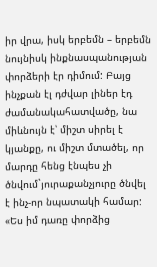իր վրա, իսկ երբեմն – երբեմն նույնիսկ ինքնասպանության փորձերի էր դիմում: Բայց ինչքան էլ դժվար լիներ էդ ժամանակահատվածը, նա միևնույն է՝ միշտ սիրել է կյանքը, ու միշտ մտածել, որ մարդը հենց էնպես չի ծնվում`յուրաքանչյուրը ծնվել է ինչ-որ նպատակի համար:
«Ես իմ դառը փորձից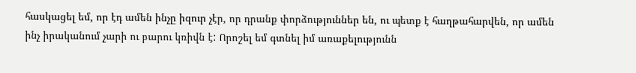հասկացել եմ, որ էդ ամեն ինչը իզուր չէր, որ դրանք փորձություններ են, ու պետք է հաղթահարվեն, որ ամեն ինչ իրականում չարի ու բարու կռիվն է: Որոշել եմ գտնել իմ առաքելությունն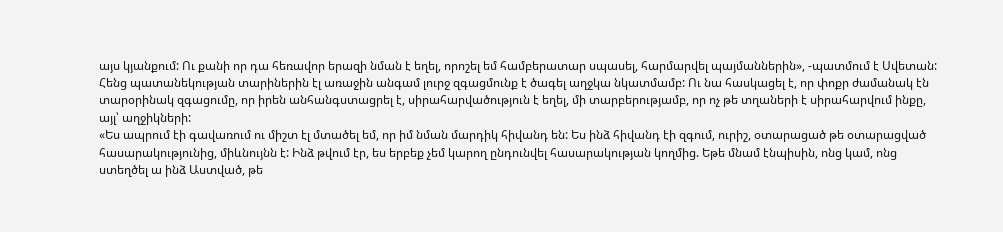այս կյանքում: Ու քանի որ դա հեռավոր երազի նման է եղել, որոշել եմ համբերատար սպասել, հարմարվել պայմաններին», -պատմում է Սվետան:
Հենց պատանեկության տարիներին էլ առաջին անգամ լուրջ զգացմունք է ծագել աղջկա նկատմամբ: Ու նա հասկացել է, որ փոքր ժամանակ էն տարօրինակ զգացումը, որ իրեն անհանգստացրել է, սիրահարվածություն է եղել, մի տարբերությամբ, որ ոչ թե տղաների է սիրահարվում ինքը, այլ՝ աղջիկների:
«Ես ապրում էի գավառում ու միշտ էլ մտածել եմ, որ իմ նման մարդիկ հիվանդ են: Ես ինձ հիվանդ էի զգում, ուրիշ, օտարացած թե օտարացված հասարակությունից, միևնույնն է: Ինձ թվում էր, ես երբեք չեմ կարող ընդունվել հասարակության կողմից. Եթե մնամ էնպիսին, ոնց կամ, ոնց ստեղծել ա ինձ Աստված, թե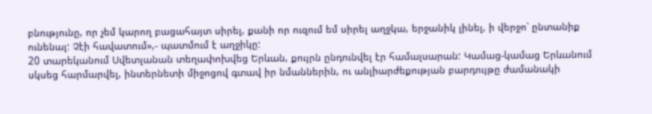բնությունը, որ չեմ կարող բացահայտ սիրել, քանի որ ուզում եմ սիրել աղջկա, երջանիկ լինել, ի վերջո՝ ընտանիք ունենալ: Չէի հավատում»,- պատմում է աղջիկը:
20 տարեկանում Սվետլանան տեղափոխվեց Երևան, քույրն ընդունվել էր համալսարան: Կամաց-կամաց Երևանում սկսեց հարմարվել, ինտերնետի միջոցով գտավ իր նմաններին, ու անլիարժեքության բարդույթը ժամանակի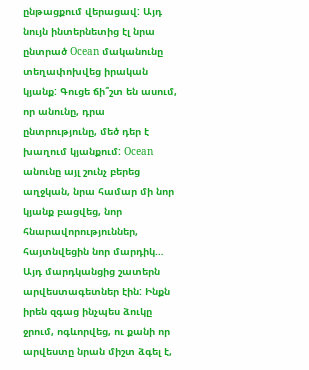ընթացքում վերացավ: Այդ նույն ինտերնետից էլ նրա ընտրած Ocean մականունը տեղափոխվեց իրական կյանք: Գուցե ճի՞շտ են ասում, որ անունը, դրա ընտրությունը, մեծ դեր է խաղում կյանքում: Ocean անունը այլ շունչ բերեց աղջկան, նրա համար մի նոր կյանք բացվեց, նոր հնարավորություններ, հայտնվեցին նոր մարդիկ… Այդ մարդկանցից շատերն արվեստագետներ էին: Ինքն իրեն զգաց ինչպես ձուկը ջրում, ոգևորվեց, ու քանի որ արվեստը նրան միշտ ձգել է,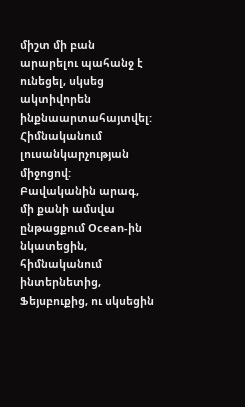միշտ մի բան արարելու պահանջ է ունեցել, սկսեց ակտիվորեն ինքնաարտահայտվել: Հիմնականում լուսանկարչության միջոցով:
Բավականին արագ, մի քանի ամսվա ընթացքում Ocean-ին նկատեցին, հիմնականում ինտերնետից, Ֆեյսբուքից, ու սկսեցին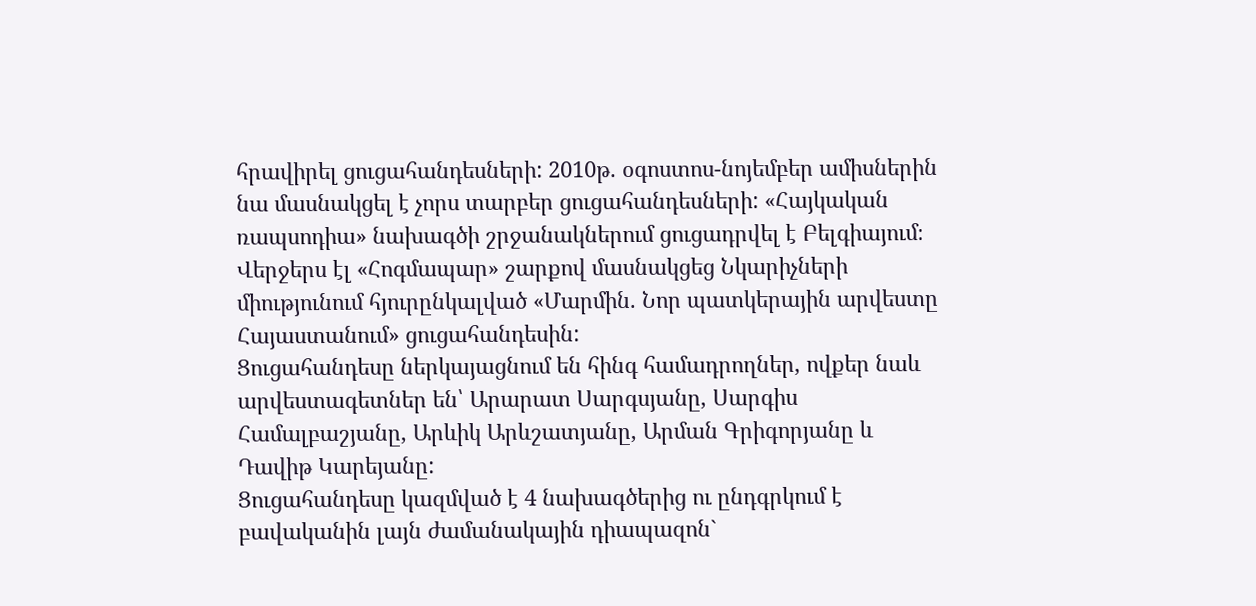հրավիրել ցուցահանդեսների: 2010թ. օգոստոս-նոյեմբեր ամիսներին նա մասնակցել է չորս տարբեր ցուցահանդեսների: «Հայկական ռապսոդիա» նախագծի շրջանակներում ցուցադրվել է Բելգիայում։ Վերջերս էլ «Հոգմապար» շարքով մասնակցեց Նկարիչների միությունում հյուրընկալված «Մարմին. Նոր պատկերային արվեստը Հայաստանում» ցուցահանդեսին:
Ցուցահանդեսը ներկայացնում են հինգ համադրողներ, ովքեր նաև արվեստագետներ են՝ Արարատ Սարգսյանը, Սարգիս Համալբաշյանը, Արևիկ Արևշատյանը, Արման Գրիգորյանը և Դավիթ Կարեյանը:
Ցուցահանդեսը կազմված է 4 նախագծերից ու ընդգրկում է բավականին լայն ժամանակային դիապազոն`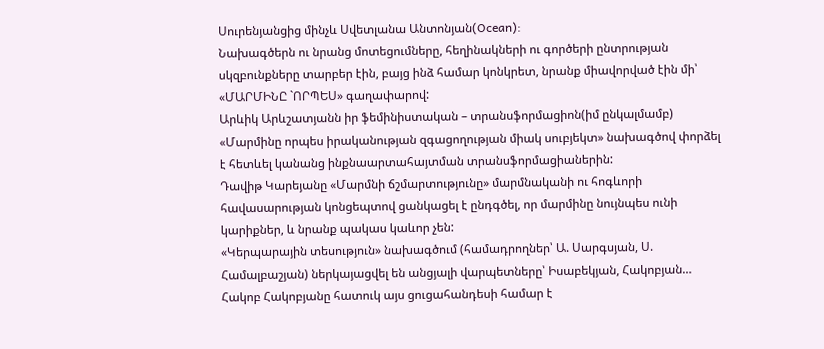Սուրենյանցից մինչև Սվետլանա Անտոնյան(Ocean):
Նախագծերն ու նրանց մոտեցումները, հեղինակների ու գործերի ընտրության սկզբունքները տարբեր էին, բայց ինձ համար կոնկրետ, նրանք միավորված էին մի՝ «ՄԱՐՄԻՆԸ `ՈՐՊԵՍ» գաղափարով:
Արևիկ Արևշատյանն իր ֆեմինիստական – տրանսֆորմացիոն(իմ ընկալմամբ) «Մարմինը որպես իրականության զգացողության միակ սուբյեկտ» նախագծով փորձել է հետևել կանանց ինքնաարտահայտման տրանսֆորմացիաներին:
Դավիթ Կարեյանը «Մարմնի ճշմարտությունը» մարմնականի ու հոգևորի հավասարության կոնցեպտով ցանկացել է ընդգծել, որ մարմինը նույնպես ունի կարիքներ, և նրանք պակաս կաևոր չեն:
«Կերպարային տեսություն» նախագծում (համադրողներ՝ Ա. Սարգսյան, Ս. Համալբաշյան) ներկայացվել են անցյալի վարպետները՝ Իսաբեկյան, Հակոբյան… Հակոբ Հակոբյանը հատուկ այս ցուցահանդեսի համար է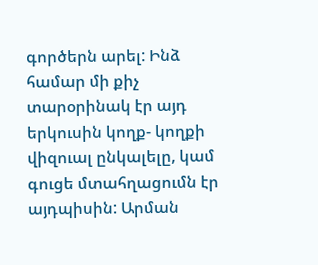գործերն արել: Ինձ համար մի քիչ տարօրինակ էր այդ երկուսին կողք- կողքի վիզուալ ընկալելը, կամ գուցե մտահղացումն էր այդպիսին: Արման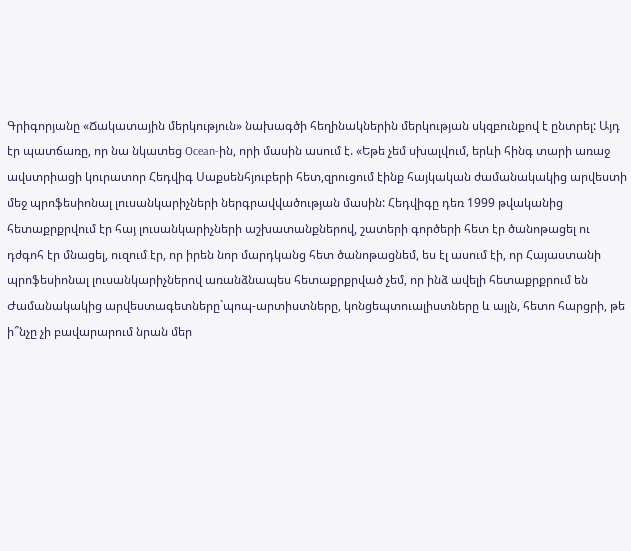Գրիգորյանը «Ճակատային մերկություն» նախագծի հեղինակներին մերկության սկզբունքով է ընտրել: Այդ էր պատճառը, որ նա նկատեց Ocean-ին, որի մասին ասում է. «Եթե չեմ սխալվում, երևի հինգ տարի առաջ ավստրիացի կուրատոր Հեդվիգ Սաքսենհյուբերի հետ,զրուցում էինք հայկական ժամանակակից արվեստի մեջ պրոֆեսիոնալ լուսանկարիչների ներգրավվածության մասին: Հեդվիգը դեռ 1999 թվականից հետաքրքրվում էր հայ լուսանկարիչների աշխատանքներով, շատերի գործերի հետ էր ծանոթացել ու դժգոհ էր մնացել, ուզում էր, որ իրեն նոր մարդկանց հետ ծանոթացնեմ, ես էլ ասում էի, որ Հայաստանի պրոֆեսիոնալ լուսանկարիչներով առանձնապես հետաքրքրված չեմ, որ ինձ ավելի հետաքրքրում են Ժամանակակից արվեստագետները`պոպ-արտիստները, կոնցեպտուալիստները և այլն, հետո հարցրի, թե ի՞նչը չի բավարարում նրան մեր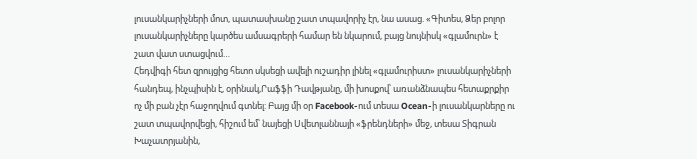լուսանկարիչների մոտ, պատասխանը շատ տպավորիչ էր, նա ասաց. «Գիտես, Ձեր բոլոր լուսանկարիչները կարծես ամսագրերի համար են նկարում, բայց նույնիսկ «գլամուրն» է շատ վատ ստացվում…
Հեդվիգի հետ զրույցից հետո սկսեցի ավելի ուշադիր լինել «գլամուրիստ» լուսանկարիչների հանդեպ, ինչպիսին է, օրինակ,Րաֆֆի Դավթյանը, մի խոսքով՝ առանձնապես հետաքրքիր ոչ մի բան չէր հաջողվում գտնել: Բայց մի օր Facebook-ում տեսա Ocean-ի լուսանկարները ու շատ տպավորվեցի, հիշում եմ՝ նայեցի Սվետլաննայի «ֆրենդների» մեջ, տեսա Տիգրան Խաչատրյանին,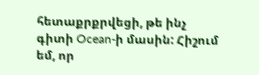հետաքրքրվեցի, թե ինչ գիտի Ocean-ի մասին: Հիշում եմ, որ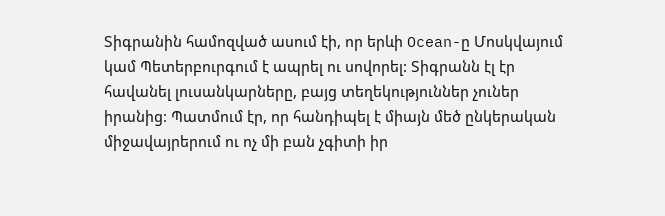Տիգրանին համոզված ասում էի, որ երևի Ocean-ը Մոսկվայում կամ Պետերբուրգում է ապրել ու սովորել: Տիգրանն էլ էր հավանել լուսանկարները, բայց տեղեկություններ չուներ իրանից: Պատմում էր, որ հանդիպել է միայն մեծ ընկերական միջավայրերում ու ոչ մի բան չգիտի իր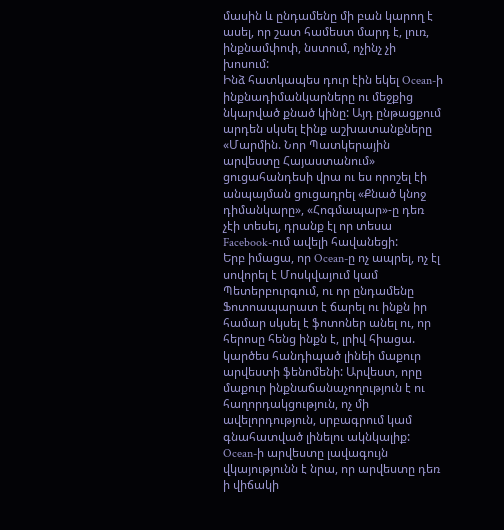մասին և ընդամենը մի բան կարող է ասել, որ շատ համեստ մարդ է, լուռ, ինքնամփոփ, նստում, ոչինչ չի խոսում:
Ինձ հատկապես դուր էին եկել Ocean-ի ինքնադիմանկարները ու մեջքից նկարված քնած կինը: Այդ ընթացքում արդեն սկսել էինք աշխատանքները «Մարմին. Նոր Պատկերային արվեստը Հայաստանում» ցուցահանդեսի վրա ու ես որոշել էի անպայման ցուցադրել «Քնած կնոջ դիմանկարը», «Հոգմապար»-ը դեռ չէի տեսել, դրանք էլ որ տեսա Facebook-ում ավելի հավանեցի:
Երբ իմացա, որ Ocean-ը ոչ ապրել, ոչ էլ սովորել է Մոսկվայում կամ Պետերբուրգում, ու որ ընդամենը Ֆոտոապարատ է ճարել ու ինքն իր համար սկսել է ֆոտոներ անել ու, որ հերոսը հենց ինքն է, լրիվ հիացա. կարծես հանդիպած լինեի մաքուր արվեստի ֆենոմենի: Արվեստ, որը մաքուր ինքնաճանաչողություն է ու հաղորդակցություն, ոչ մի ավելորդություն, սրբագրում կամ գնահատված լինելու ակնկալիք: Ocean-ի արվեստը լավագույն վկայությունն է նրա, որ արվեստը դեռ ի վիճակի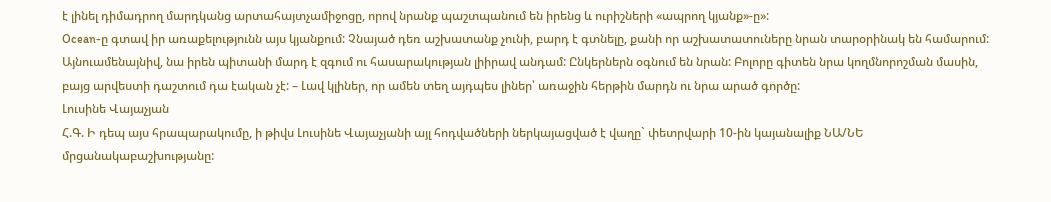է լինել դիմադրող մարդկանց արտահայտչամիջոցը, որով նրանք պաշտպանում են իրենց և ուրիշների «ապրող կյանք»-ը»:
Ocean-ը գտավ իր առաքելությունն այս կյանքում: Չնայած դեռ աշխատանք չունի, բարդ է գտնելը, քանի որ աշխատատուները նրան տարօրինակ են համարում: Այնուամենայնիվ, նա իրեն պիտանի մարդ է զգում ու հասարակության լիիրավ անդամ: Ընկերներն օգնում են նրան: Բոլորը գիտեն նրա կողմնորոշման մասին, բայց արվեստի դաշտում դա էական չէ: – Լավ կլիներ, որ ամեն տեղ այդպես լիներ՝ առաջին հերթին մարդն ու նրա արած գործը:
Լուսինե Վայաչյան
Հ.Գ. Ի դեպ այս հրապարակումը, ի թիվս Լուսինե Վայաչյանի այլ հոդվածների ներկայացված է վաղը` փետրվարի 10-ին կայանալիք ՆԱ/ՆԵ մրցանակաբաշխությանը: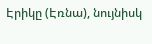Էրիկը (Էռնա), նույնիսկ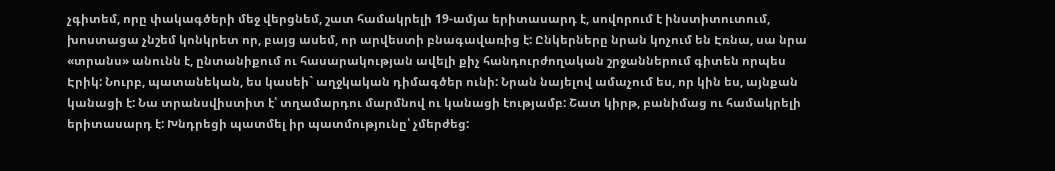չգիտեմ, որը փակագծերի մեջ վերցնեմ, շատ համակրելի 19-ամյա երիտասարդ է, սովորում է ինստիտուտում, խոստացա չնշեմ կոնկրետ որ, բայց ասեմ, որ արվեստի բնագավառից է: Ընկերները նրան կոչում են Էռնա, սա նրա «տրանս» անունն է, ընտանիքում ու հասարակության ավելի քիչ հանդուրժողական շրջաններում գիտեն որպես Էրիկ: Նուրբ, պատանեկան, ես կասեի` աղջկական դիմագծեր ունի: Նրան նայելով ամաչում ես, որ կին ես, այնքան կանացի է: Նա տրանսվիստիտ է՝ տղամարդու մարմնով ու կանացի էությամբ: Շատ կիրթ, բանիմաց ու համակրելի երիտասարդ է: Խնդրեցի պատմել իր պատմությունը՝ չմերժեց: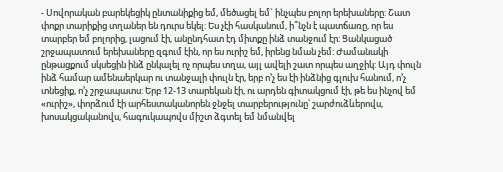- Սովորական բարեկեցիկ ընտանիքից եմ, մեծացել եմ` ինչպես բոլոր երեխաները: Շատ փոքր տարիքից տղաներ են դուրս եկել: Ես չէի հասկանում, ի՞նչն է պատճառը, որ ես տարբեր եմ բոլորից, լացում էի, անընդհատ էդ միտքը ինձ տանջում էր: Ցանկացած շրջապատում երեխաները զգում էին, որ ես ուրիշ եմ, իրենց նման չեմ: Ժամանակի ընթացքում սկսեցին ինձ ընկալել ոչ որպես տղա, այլ ավելի շատ որպես աղջիկ: Այդ փուլն ինձ համար ամենաերկար ու տանջալի փուլն էր, երբ ո’չ ես էի ինձնից գլուխ հանում, ո’չ տնեցիք, ո’չ շրջապատս: Երբ 12-13 տարեկան էի, ու արդեն գիտակցում էի, թե ես ինչով եմ «ուրիշ», փորձում էի արհեստականորեն ջնջել տարբերությունը՝ շարժուձևերովս, խոսակցականովս, հագուկապովս միշտ ձգտել եմ նմանվել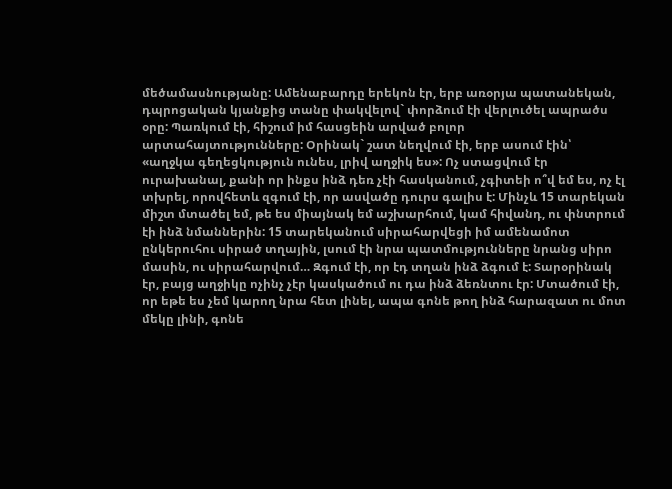մեծամասնությանը: Ամենաբարդը երեկոն էր, երբ առօրյա պատանեկան, դպրոցական կյանքից տանը փակվելով` փորձում էի վերլուծել ապրածս օրը: Պառկում էի, հիշում իմ հասցեին արված բոլոր արտահայտությունները: Օրինակ` շատ նեղվում էի, երբ ասում էին՝ «աղջկա գեղեցկություն ունես, լրիվ աղջիկ ես»: Ոչ ստացվում էր ուրախանալ, քանի որ ինքս ինձ դեռ չէի հասկանում, չգիտեի ո՞վ եմ ես, ոչ էլ տխրել, որովհետև զգում էի, որ ասվածը դուրս գալիս է: Մինչև 15 տարեկան միշտ մտածել եմ, թե ես միայնակ եմ աշխարհում, կամ հիվանդ, ու փնտրում էի ինձ նմաններին: 15 տարեկանում սիրահարվեցի իմ ամենամոտ ընկերուհու սիրած տղային, լսում էի նրա պատմությունները նրանց սիրո մասին, ու սիրահարվում… Զգում էի, որ էդ տղան ինձ ձգում է: Տարօրինակ էր, բայց աղջիկը ոչինչ չէր կասկածում ու դա ինձ ձեռնտու էր: Մտածում էի, որ եթե ես չեմ կարող նրա հետ լինել, ապա գոնե թող ինձ հարազատ ու մոտ մեկը լինի, գոնե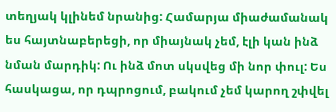տեղյակ կլինեմ նրանից: Համարյա միաժամանակ ես հայտնաբերեցի, որ միայնակ չեմ, էլի կան ինձ նման մարդիկ: Ու ինձ մոտ սկսվեց մի նոր փուլ: Ես հասկացա, որ դպրոցում, բակում չեմ կարող շփվել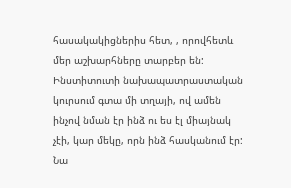հասակակիցներիս հետ, , որովհետև մեր աշխարհները տարբեր են: Ինստիտուտի նախապատրաստական կուրսում գտա մի տղայի, ով ամեն ինչով նման էր ինձ ու ես էլ միայնակ չէի, կար մեկը, որն ինձ հասկանում էր: Նա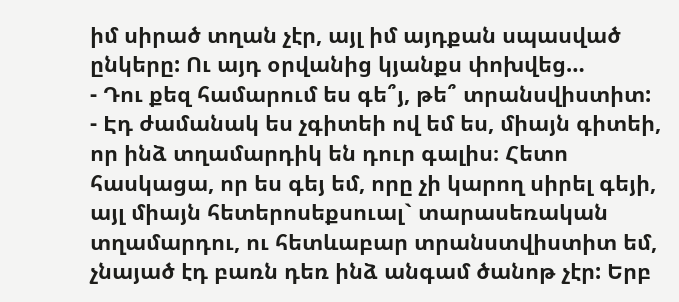իմ սիրած տղան չէր, այլ իմ այդքան սպասված ընկերը: Ու այդ օրվանից կյանքս փոխվեց…
- Դու քեզ համարում ես գե՞յ, թե՞ տրանսվիստիտ:
- Էդ ժամանակ ես չգիտեի ով եմ ես, միայն գիտեի, որ ինձ տղամարդիկ են դուր գալիս։ Հետո հասկացա, որ ես գեյ եմ, որը չի կարող սիրել գեյի, այլ միայն հետերոսեքսուալ` տարասեռական տղամարդու, ու հետևաբար տրանստվիստիտ եմ, չնայած էդ բառն դեռ ինձ անգամ ծանոթ չէր: Երբ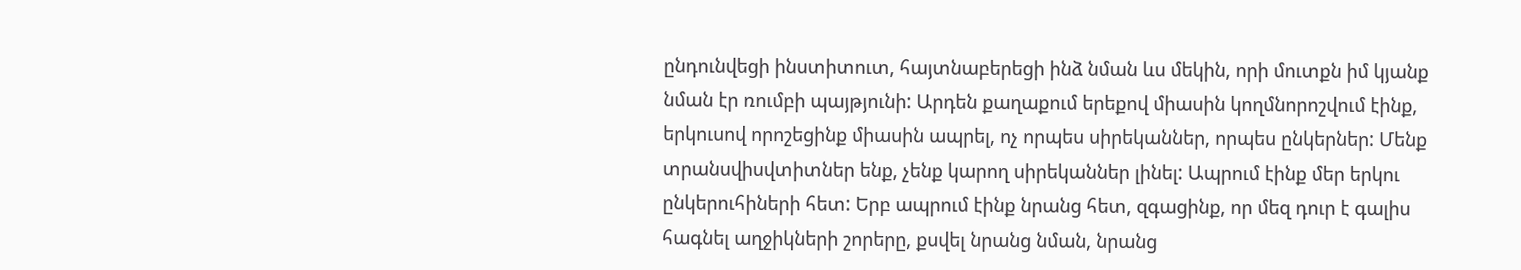ընդունվեցի ինստիտուտ, հայտնաբերեցի ինձ նման ևս մեկին, որի մուտքն իմ կյանք նման էր ռումբի պայթյունի: Արդեն քաղաքում երեքով միասին կողմնորոշվում էինք, երկուսով որոշեցինք միասին ապրել, ոչ որպես սիրեկաններ, որպես ընկերներ: Մենք տրանսվիսվտիտներ ենք, չենք կարող սիրեկաններ լինել: Ապրում էինք մեր երկու ընկերուհիների հետ: Երբ ապրում էինք նրանց հետ, զգացինք, որ մեզ դուր է գալիս հագնել աղջիկների շորերը, քսվել նրանց նման, նրանց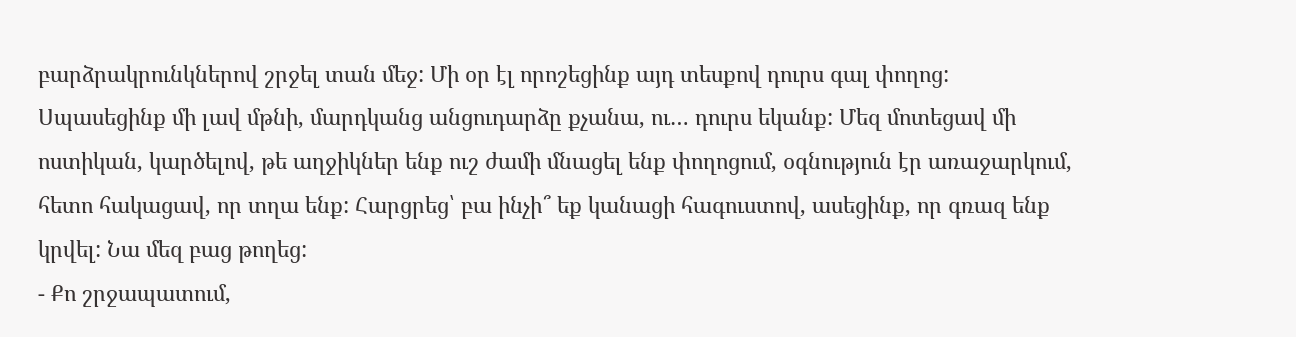բարձրակրունկներով շրջել տան մեջ: Մի օր էլ որոշեցինք այդ տեսքով դուրս գալ փողոց: Սպասեցինք մի լավ մթնի, մարդկանց անցուդարձը քչանա, ու… դուրս եկանք: Մեզ մոտեցավ մի ոստիկան, կարծելով, թե աղջիկներ ենք ուշ ժամի մնացել ենք փողոցում, օգնություն էր առաջարկում, հետո հակացավ, որ տղա ենք: Հարցրեց՝ բա ինչի՞ եք կանացի հագուստով, ասեցինք, որ գռազ ենք կրվել: Նա մեզ բաց թողեց:
- Քո շրջապատում,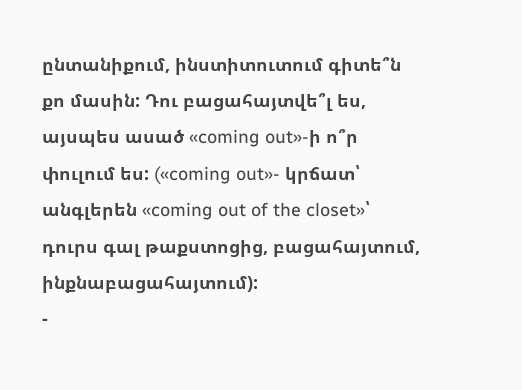ընտանիքում, ինստիտուտում գիտե՞ն քո մասին: Դու բացահայտվե՞լ ես, այսպես ասած «coming out»-ի ո՞ր փուլում ես: («coming out»- կրճատ՝ անգլերեն «coming out of the closet»՝ դուրս գալ թաքստոցից, բացահայտում, ինքնաբացահայտում):
-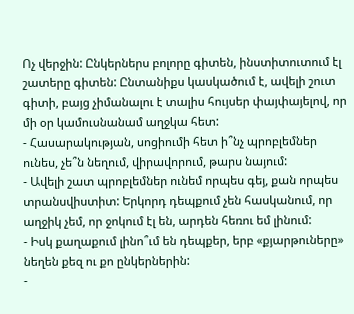Ոչ վերջին: Ընկերներս բոլորը գիտեն, ինստիտուտում էլ շատերը գիտեն: Ընտանիքս կասկածում է, ավելի շուտ գիտի, բայց չիմանալու է տալիս հույսեր փայփայելով, որ մի օր կամուսնանամ աղջկա հետ:
- Հասարակության, սոցիումի հետ ի՞նչ պրոբլեմներ ունես, չե՞ն նեղում, վիրավորում, թարս նայում:
- Ավելի շատ պրոբլեմներ ունեմ որպես գեյ, քան որպես տրանսվիստիտ: Երկորդ դեպքում չեն հասկանում, որ աղջիկ չեմ, որ ջոկում էլ են, արդեն հեռու եմ լինում:
- Իսկ քաղաքում լինո՞ւմ են դեպքեր, երբ «քյարթուները» նեղեն քեզ ու քո ընկերներին:
-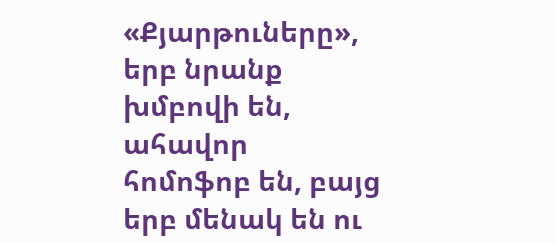«Քյարթուները», երբ նրանք խմբովի են, ահավոր հոմոֆոբ են, բայց երբ մենակ են ու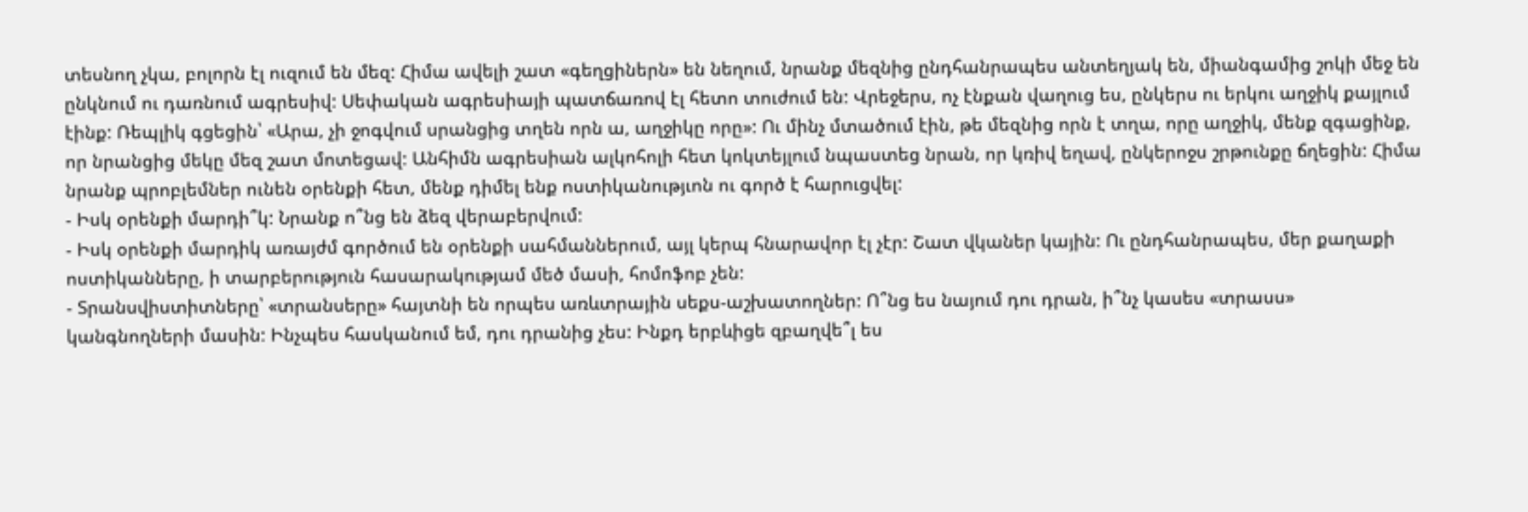տեսնող չկա, բոլորն էլ ուզում են մեզ: Հիմա ավելի շատ «գեղցիներն» են նեղում, նրանք մեզնից ընդհանրապես անտեղյակ են, միանգամից շոկի մեջ են ընկնում ու դառնում ագրեսիվ: Սեփական ագրեսիայի պատճառով էլ հետո տուժում են: Վրեջերս, ոչ էնքան վաղուց ես, ընկերս ու երկու աղջիկ քայլում էինք: Ռեպլիկ գցեցին՝ «Արա, չի ջոգվում սրանցից տղեն որն ա, աղջիկը որը»: Ու մինչ մտածում էին, թե մեզնից որն է տղա, որը աղջիկ, մենք զգացինք, որ նրանցից մեկը մեզ շատ մոտեցավ: Անհիմն ագրեսիան ալկոհոլի հետ կոկտեյլում նպաստեց նրան, որ կռիվ եղավ, ընկերոջս շրթունքը ճղեցին: Հիմա նրանք պրոբլեմներ ունեն օրենքի հետ, մենք դիմել ենք ոստիկանությւոն ու գործ է հարուցվել:
- Իսկ օրենքի մարդի՞կ: Նրանք ո՞նց են ձեզ վերաբերվում:
- Իսկ օրենքի մարդիկ առայժմ գործում են օրենքի սահմաններում, այլ կերպ հնարավոր էլ չէր: Շատ վկաներ կային: Ու ընդհանրապես, մեր քաղաքի ոստիկանները, ի տարբերություն հասարակությամ մեծ մասի, հոմոֆոբ չեն:
- Տրանսվիստիտները՝ «տրանսերը» հայտնի են որպես առևտրային սեքս-աշխատողներ: Ո՞նց ես նայում դու դրան, ի՞նչ կասես «տրասս» կանգնողների մասին: Ինչպես հասկանում եմ, դու դրանից չես: Ինքդ երբևիցե զբաղվե՞լ ես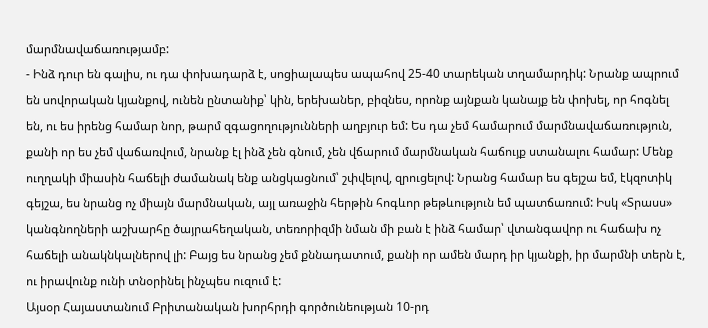մարմնավաճառությամբ:
- Ինձ դուր են գալիս, ու դա փոխադարձ է, սոցիալապես ապահով 25-40 տարեկան տղամարդիկ: Նրանք ապրում են սովորական կյանքով, ունեն ընտանիք՝ կին, երեխաներ, բիզնես, որոնք այնքան կանայք են փոխել, որ հոգնել են, ու ես իրենց համար նոր, թարմ զգացողությունների աղբյուր եմ: Ես դա չեմ համարում մարմնավաճառություն, քանի որ ես չեմ վաճառվում, նրանք էլ ինձ չեն գնում, չեն վճարում մարմնական հաճույք ստանալու համար: Մենք ուղղակի միասին հաճելի ժամանակ ենք անցկացնում՝ շփվելով, զրուցելով: Նրանց համար ես գեյշա եմ, էկզոտիկ գեյշա, ես նրանց ոչ միայն մարմնական, այլ առաջին հերթին հոգևոր թեթևություն եմ պատճառում: Իսկ «Տրասս» կանգնողների աշխարհը ծայրահեղական, տեռորիզմի նման մի բան է ինձ համար՝ վտանգավոր ու հաճախ ոչ հաճելի անակնկալներով լի: Բայց ես նրանց չեմ քննադատում, քանի որ ամեն մարդ իր կյանքի, իր մարմնի տերն է, ու իրավունք ունի տնօրինել ինչպես ուզում է:
Այսօր Հայաստանում Բրիտանական խորհրդի գործունեության 10-րդ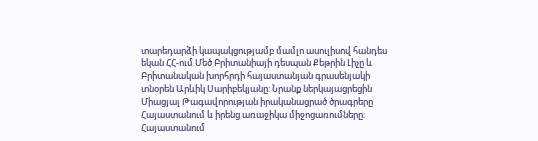տարեդարձի կապակցությամբ մամլո ասուլիսով հանդես եկան ՀՀ-ում Մեծ Բրիտանիայի դեսպան Քեթրին Լիչը և Բրիտանական խորհրդի հայաստանյան գրասենյակի տնօրեն Արևիկ Սարիբեկյանը: Նրանք ներկայացրեցին Միացյալ Թագավորության իրականացրած ծրագրերը Հայաստանում և իրենց առաջիկա միջոցառումները:
Հայաստանում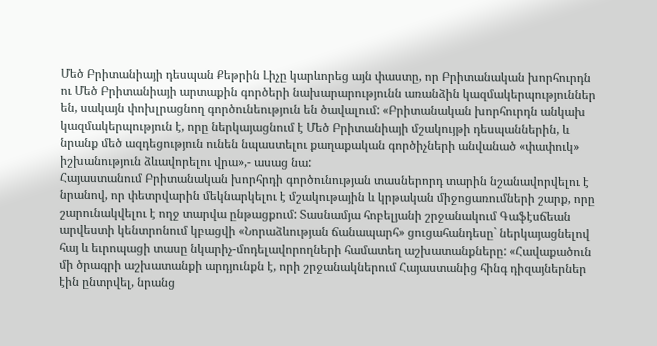Մեծ Բրիտանիայի դեսպան Քեթրին Լիչը կարևորեց այն փաստը, որ Բրիտանական խորհուրդն ու Մեծ Բրիտանիայի արտաքին գործերի նախարարությունն առանձին կազմակերպություններ են, սակայն փոխլրացնող գործունեություն են ծավալում: «Բրիտանական խորհուրդն անկախ կազմակերպություն է, որը ներկայացնում է Մեծ Բրիտանիայի մշակույթի դեսպաններին, և նրանք մեծ ազդեցություն ունեն նպաստելու քաղաքական գործիչների անվանած «փափուկ» իշխանություն ձևավորելու վրա»,- ասաց նա:
Հայաստանում Բրիտանական խորհրդի գործունության տասներորդ տարին նշանավորվելու է նրանով, որ փետրվարին մեկնարկելու է մշակութային և կրթական միջոցառումների շարք, որը շարունակվելու է ողջ տարվա ընթացքում: Տասնամյա հոբելյանի շրջանակում Գաֆէսճեան արվեստի կենտրոնում կբացվի «Նորաձևության ճանապարհ» ցուցահանդեսը` ներկայացնելով հայ և եւրոպացի տասը նկարիչ-մոդելավորողների համատեղ աշխատանքները: «Հավաքածուն մի ծրագրի աշխատանքի արդյունքն է, որի շրջանակներում Հայաստանից հինգ դիզայներներ էին ընտրվել, նրանց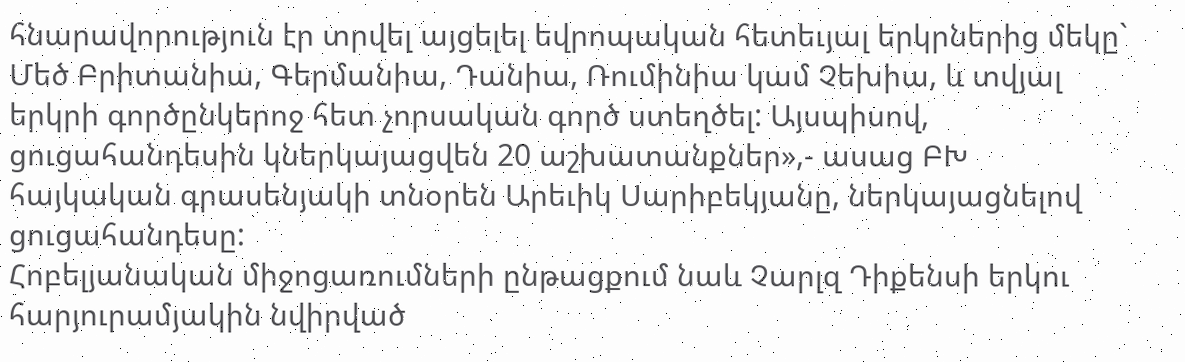հնարավորություն էր տրվել այցելել եվրոպական հետեւյալ երկրներից մեկը` Մեծ Բրիտանիա, Գերմանիա, Դանիա, Ռումինիա կամ Չեխիա, և տվյալ երկրի գործընկերոջ հետ չորսական գործ ստեղծել: Այսպիսով, ցուցահանդեսին կներկայացվեն 20 աշխատանքներ»,- ասաց ԲԽ հայկական գրասենյակի տնօրեն Արեւիկ Սարիբեկյանը, ներկայացնելով ցուցահանդեսը:
Հոբելյանական միջոցառումների ընթացքում նաև Չարլզ Դիքենսի երկու հարյուրամյակին նվիրված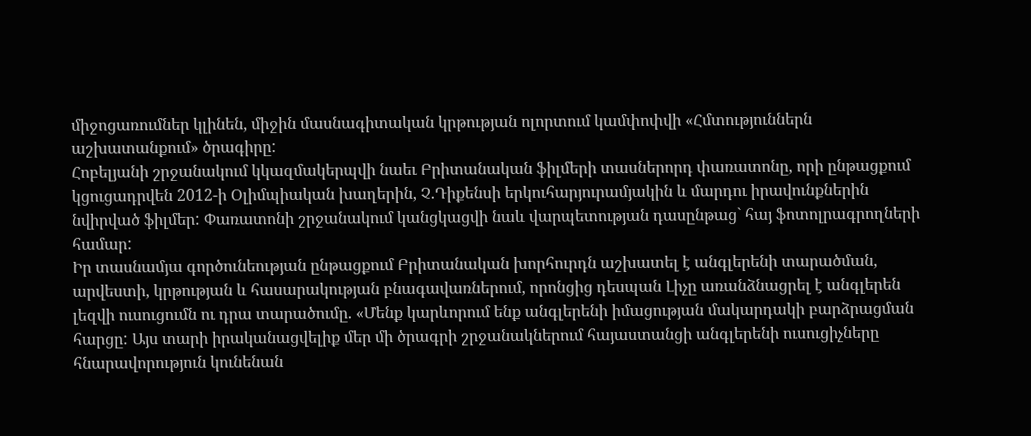միջոցառումներ կլինեն, միջին մասնագիտական կրթության ոլորտում կամփոփվի «Հմտություններն աշխատանքում» ծրագիրը:
Հոբելյանի շրջանակում կկազմակերպվի նաեւ Բրիտանական ֆիլմերի տասներորդ փառատոնը, որի ընթացքում կցուցադրվեն 2012-ի Օլիմպիական խաղերին, Չ.Դիքենսի երկուհարյուրամյակին և մարդու իրավունքներին նվիրված ֆիլմեր: Փառատոնի շրջանակում կանցկացվի նաև վարպետության դասընթաց` հայ ֆոտոլրագրողների համար:
Իր տասնամյա գործունեության ընթացքում Բրիտանական խորհուրդն աշխատել է անգլերենի տարածման, արվեստի, կրթության և հասարակության բնագավառներում, որոնցից դեսպան Լիչը առանձնացրել է անգլերեն լեզվի ուսուցումն ու դրա տարածումը. «Մենք կարևորում ենք անգլերենի իմացության մակարդակի բարձրացման հարցը: Այս տարի իրականացվելիք մեր մի ծրագրի շրջանակներում հայաստանցի անգլերենի ուսուցիչները հնարավորություն կունենան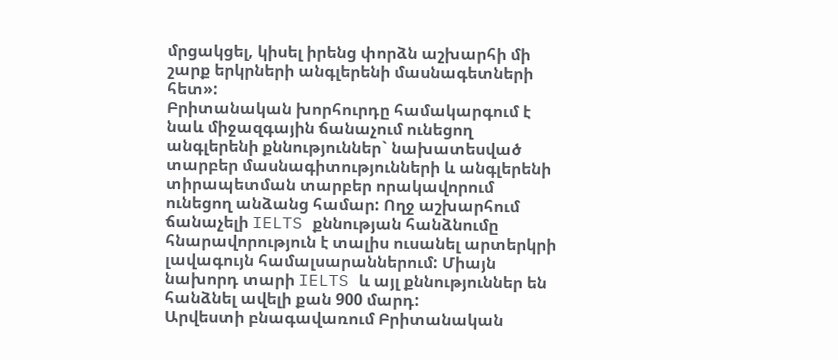մրցակցել, կիսել իրենց փորձն աշխարհի մի շարք երկրների անգլերենի մասնագետների հետ»:
Բրիտանական խորհուրդը համակարգում է նաև միջազգային ճանաչում ունեցող անգլերենի քննություններ` նախատեսված տարբեր մասնագիտությունների և անգլերենի տիրապետման տարբեր որակավորում ունեցող անձանց համար: Ողջ աշխարհում ճանաչելի IELTS քննության հանձնումը հնարավորություն է տալիս ուսանել արտերկրի լավագույն համալսարաններում: Միայն նախորդ տարի IELTS և այլ քննություններ են հանձնել ավելի քան 900 մարդ:
Արվեստի բնագավառում Բրիտանական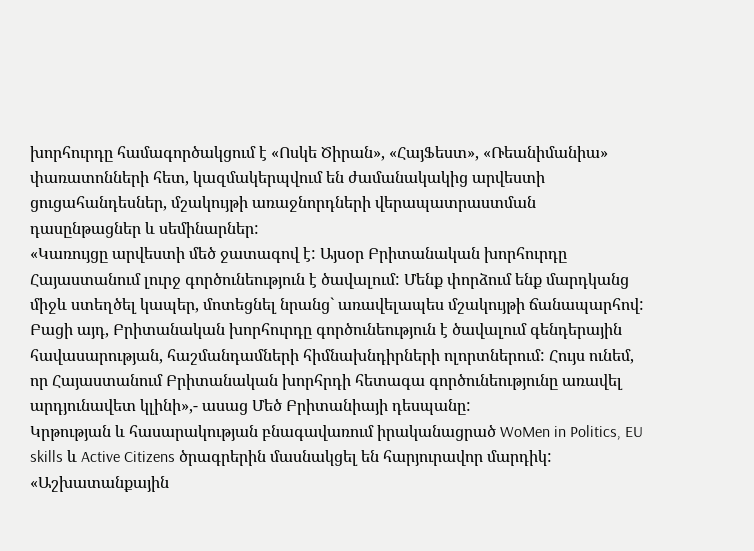խորհուրդը համագործակցում է «Ոսկե Ծիրան», «ՀայՖեստ», «Ռեանիմանիա» փառատոնների հետ, կազմակերպվում են ժամանակակից արվեստի ցուցահանդեսներ, մշակույթի առաջնորդների վերապատրաստման դասընթացներ և սեմինարներ:
«Կառույցը արվեստի մեծ ջատագով է: Այսօր Բրիտանական խորհուրդը Հայաստանում լուրջ գործունեություն է ծավալում: Մենք փորձում ենք մարդկանց միջև ստեղծել կապեր, մոտեցնել նրանց` առավելապես մշակույթի ճանապարհով: Բացի այդ, Բրիտանական խորհուրդը գործունեություն է ծավալում գենդերային հավասարության, հաշմանդամների հիմնախնդիրների ոլորտներում: Հույս ունեմ, որ Հայաստանում Բրիտանական խորհրդի հետագա գործունեությունը առավել արդյունավետ կլինի»,- ասաց Մեծ Բրիտանիայի դեսպանը:
Կրթության և հասարակության բնագավառում իրականացրած WoMen in Politics, EU skills և Active Citizens ծրագրերին մասնակցել են հարյուրավոր մարդիկ:
«Աշխատանքային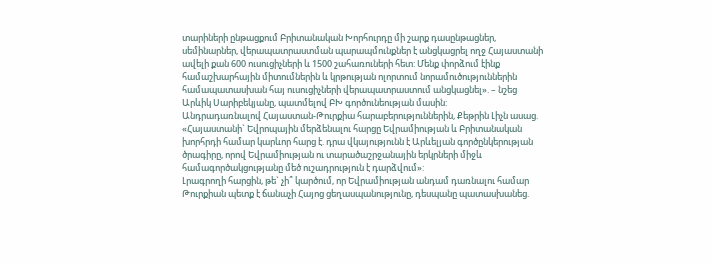տարիների ընթացքում Բրիտանական Խորհուրդը մի շարք դասընթացներ, սեմինարներ, վերապատրաստման պարապմունքներ է անցկացրել ողջ Հայաստանի ավելի քան 600 ուսուցիչների և 1500 շահառուների հետ: Մենք փորձում էինք համաշխարհային միտումներին և կրթության ոլորտում նորամուծություններին համապատասխան հայ ուսուցիչների վերապատրաստում անցկացնել». – նշեց Արևիկ Սարիբեկյանը, պատմելով ԲԽ գործունեության մասին:
Անդրադառնալով Հայաստան-Թուրքիա հարաբերություններին, Քեթրին Լիչն ասաց. «Հայաստանի` Եվրոպային մերձենալու հարցը Եվրամիության և Բրիտանական խորհրդի համար կարևոր հարց է. դրա վկայությունն է Արևելյան գործընկերության ծրագիրը, որով Եվրամիության ու տարածաշրջանային երկրների միջև համագործակցությանը մեծ ուշադրություն է դարձվում»:
Լրագրողի հարցին, թե` չի՞ կարծում, որ Եվրամիության անդամ դառնալու համար Թուրքիան պետք է ճանաչի Հայոց ցեղասպանությունը, դեսպանը պատասխանեց.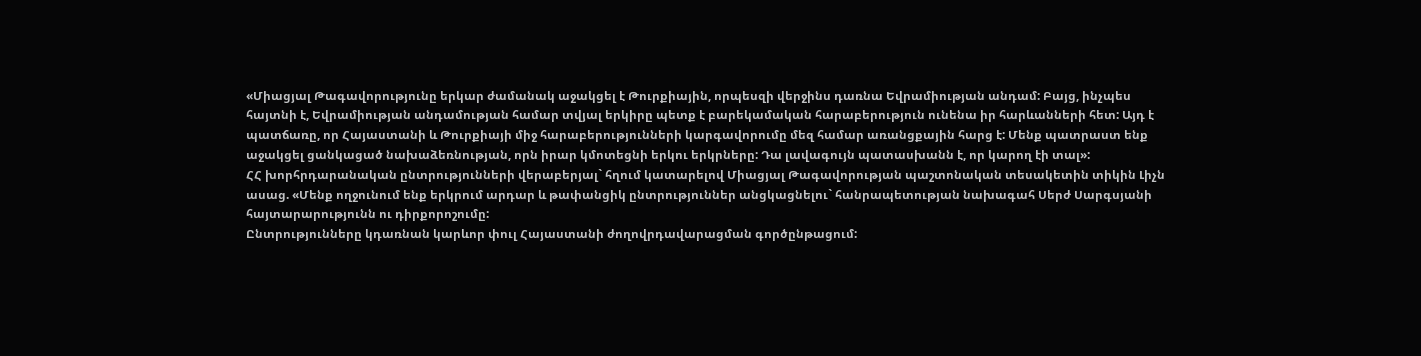«Միացյալ Թագավորությունը երկար ժամանակ աջակցել է Թուրքիային, որպեսզի վերջինս դառնա Եվրամիության անդամ: Բայց, ինչպես հայտնի է, Եվրամիության անդամության համար տվյալ երկիրը պետք է բարեկամական հարաբերություն ունենա իր հարևանների հետ: Այդ է պատճառը, որ Հայաստանի և Թուրքիայի միջ հարաբերությունների կարգավորումը մեզ համար առանցքային հարց է: Մենք պատրաստ ենք աջակցել ցանկացած նախաձեռնության, որն իրար կմոտեցնի երկու երկրները: Դա լավագույն պատասխանն է, որ կարող էի տալ»:
ՀՀ խորհրդարանական ընտրությունների վերաբերյալ` հղում կատարելով Միացյալ Թագավորության պաշտոնական տեսակետին տիկին Լիչն ասաց. «Մենք ողջունում ենք երկրում արդար և թափանցիկ ընտրություններ անցկացնելու` հանրապետության նախագահ Սերժ Սարգսյանի հայտարարությունն ու դիրքորոշումը:
Ընտրությունները կդառնան կարևոր փուլ Հայաստանի ժողովրդավարացման գործընթացում: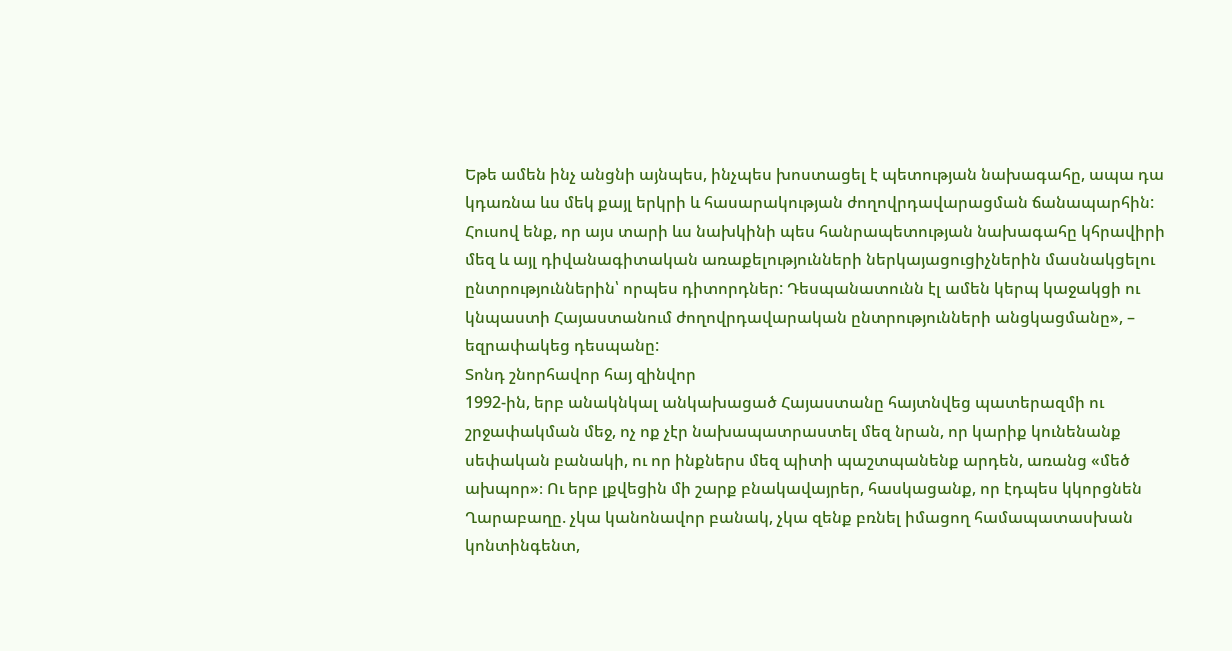Եթե ամեն ինչ անցնի այնպես, ինչպես խոստացել է պետության նախագահը, ապա դա կդառնա ևս մեկ քայլ երկրի և հասարակության ժողովրդավարացման ճանապարհին: Հուսով ենք, որ այս տարի ևս նախկինի պես հանրապետության նախագահը կհրավիրի մեզ և այլ դիվանագիտական առաքելությունների ներկայացուցիչներին մասնակցելու ընտրություններին՝ որպես դիտորդներ: Դեսպանատունն էլ ամեն կերպ կաջակցի ու կնպաստի Հայաստանում ժողովրդավարական ընտրությունների անցկացմանը», – եզրափակեց դեսպանը:
Տոնդ շնորհավոր հայ զինվոր
1992-ին, երբ անակնկալ անկախացած Հայաստանը հայտնվեց պատերազմի ու շրջափակման մեջ, ոչ ոք չէր նախապատրաստել մեզ նրան, որ կարիք կունենանք սեփական բանակի, ու որ ինքներս մեզ պիտի պաշտպանենք արդեն, առանց «մեծ ախպոր»։ Ու երբ լքվեցին մի շարք բնակավայրեր, հասկացանք, որ էդպես կկորցնեն Ղարաբաղը. չկա կանոնավոր բանակ, չկա զենք բռնել իմացող համապատասխան կոնտինգենտ,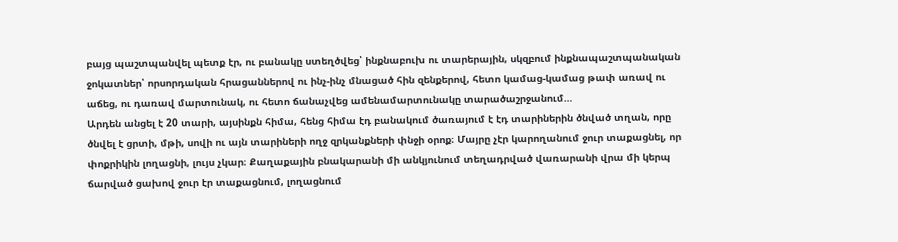բայց պաշտպանվել պետք էր, ու բանակը ստեղծվեց՝ ինքնաբուխ ու տարերային, սկզբում ինքնապաշտպանական ջոկատներ՝ որսորդական հրացաններով ու ինչ-ինչ մնացած հին զենքերով, հետո կամաց-կամաց թափ առավ ու աճեց, ու դառավ մարտունակ, ու հետո ճանաչվեց ամենամարտունակը տարածաշրջանում…
Արդեն անցել է 20 տարի, այսինքն հիմա, հենց հիմա էդ բանակում ծառայում է էդ տարիներին ծնված տղան, որը ծնվել է ցրտի, մթի, սովի ու այն տարիների ողջ զրկանքների փնջի օրոք։ Մայրը չէր կարողանում ջուր տաքացնել, որ փոքրիկին լողացնի, լույս չկար։ Քաղաքային բնակարանի մի անկյունում տեղադրված վառարանի վրա մի կերպ ճարված ցախով ջուր էր տաքացնում, լողացնում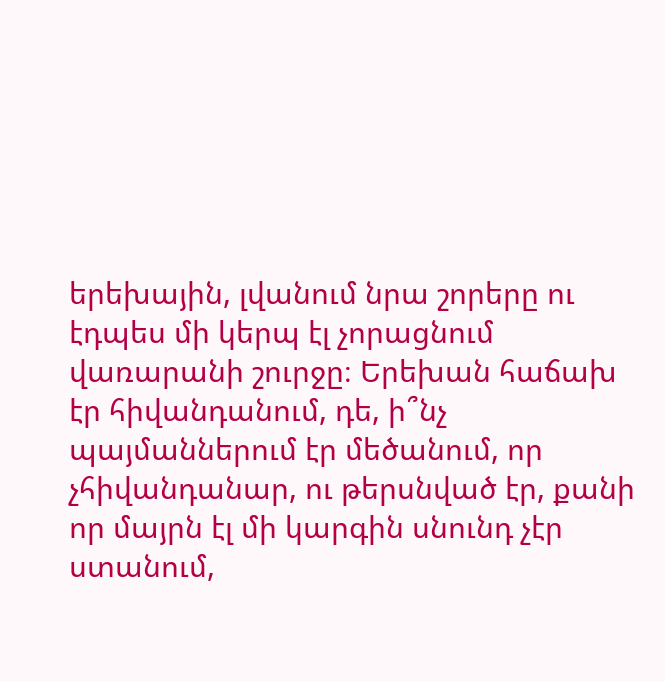երեխային, լվանում նրա շորերը ու էդպես մի կերպ էլ չորացնում վառարանի շուրջը։ Երեխան հաճախ էր հիվանդանում, դե, ի՞նչ պայմաններում էր մեծանում, որ չհիվանդանար, ու թերսնված էր, քանի որ մայրն էլ մի կարգին սնունդ չէր ստանում,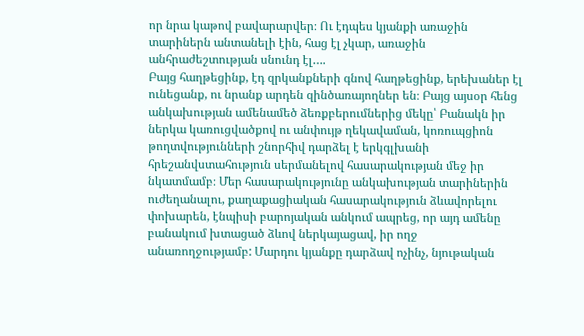որ նրա կաթով բավարարվեր։ Ու էդպես կյանքի առաջին տարիներն անտանելի էին, հաց էլ չկար, առաջին անհրաժեշտության սնունդ էլ….
Բայց հաղթեցինք, էդ զրկանքների գնով հաղթեցինք, երեխաներ էլ ունեցանք, ու նրանք արդեն զինծառայողներ են։ Բայց այսօր հենց անկախության ամենամեծ ձեռքբերումներից մեկը՝ Բանակն իր ներկա կառուցվածքով ու անփույթ ղեկավաման, կոռուպցիոն թողտվությունների շնորհիվ դարձել է երկգլխանի հրեշանվստահություն սերմանելով հասարակության մեջ իր նկատմամբ։ Մեր հասարակությունը անկախության տարիներին ուժեղանալու, քաղաքացիական հասարակություն ձևավորելու փոխարեն, էնպիսի բարոյական անկում ապրեց, որ այդ ամենը բանակում խտացած ձևով ներկայացավ, իր ողջ անառողջությամբ: Մարդու կյանքը դարձավ ոչինչ, նյութական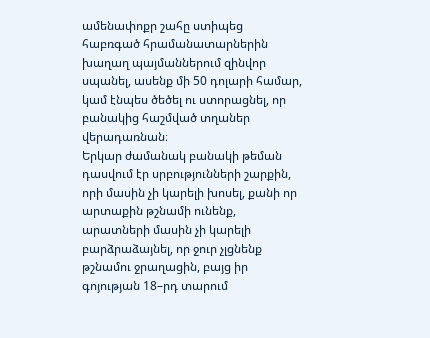ամենափոքր շահը ստիպեց հաբռգած հրամանատարներին խաղաղ պայմաններում զինվոր սպանել, ասենք մի 50 դոլարի համար, կամ էնպես ծեծել ու ստորացնել, որ բանակից հաշմված տղաներ վերադառնան։
Երկար ժամանակ բանակի թեման դասվում էր սրբությունների շարքին, որի մասին չի կարելի խոսել, քանի որ արտաքին թշնամի ունենք, արատների մասին չի կարելի բարձրաձայնել, որ ջուր չլցնենք թշնամու ջրաղացին, բայց իր գոյության 18–րդ տարում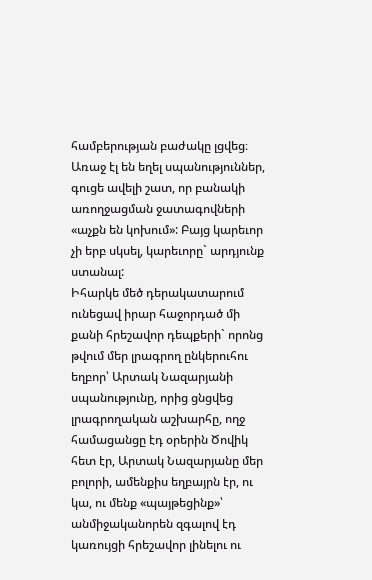համբերության բաժակը լցվեց։ Առաջ էլ են եղել սպանություններ, գուցե ավելի շատ, որ բանակի առողջացման ջատագովների «աչքն են կոխում»: Բայց կարեւոր չի երբ սկսել, կարեւորը` արդյունք ստանալ:
Իհարկե մեծ դերակատարում ունեցավ իրար հաջորդած մի քանի հրեշավոր դեպքերի` որոնց թվում մեր լրագրող ընկերուհու եղբոր՝ Արտակ Նազարյանի սպանությունը, որից ցնցվեց լրագրողական աշխարհը, ողջ համացանցը էդ օրերին Ծովիկ հետ էր, Արտակ Նազարյանը մեր բոլորի, ամենքիս եղբայրն էր, ու կա, ու մենք «պայթեցինք»՝ անմիջականորեն զգալով էդ կառույցի հրեշավոր լինելու ու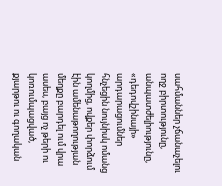սահմաններ չճանաչելու ողջ բիրտությունը, անպատժելիությունը, «դեդովշինայի» արդարացումներ հնչեցին նույնիսկ ոմանց կողմից, ովքեր փորձում էին ամենաթողության մեղքը բարդել ում վրա ասես, բայց ոչ թերի ու կոռումպացված, քյարթու ու գողական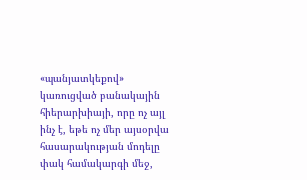«պանյատկեքով» կառուցված բանակային հիերարխիայի, որը ոչ այլ ինչ է, եթե ոչ մեր այսօրվա հասարակության մոդելը փակ համակարգի մեջ,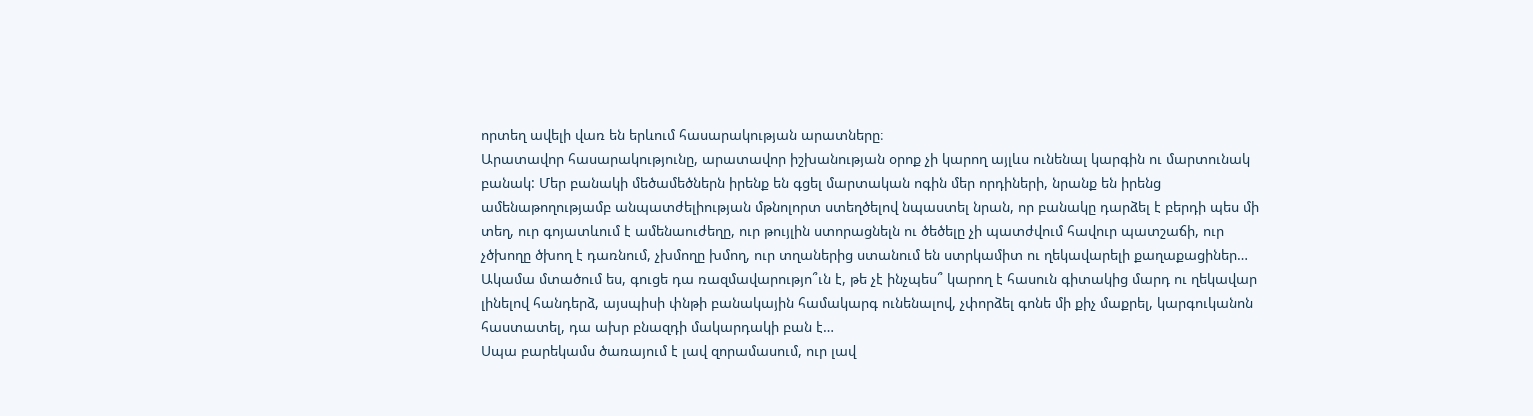որտեղ ավելի վառ են երևում հասարակության արատները։
Արատավոր հասարակությունը, արատավոր իշխանության օրոք չի կարող այլևս ունենալ կարգին ու մարտունակ բանակ: Մեր բանակի մեծամեծներն իրենք են գցել մարտական ոգին մեր որդիների, նրանք են իրենց ամենաթողությամբ անպատժելիության մթնոլորտ ստեղծելով նպաստել նրան, որ բանակը դարձել է բերդի պես մի տեղ, ուր գոյատևում է ամենաուժեղը, ուր թույլին ստորացնելն ու ծեծելը չի պատժվում հավուր պատշաճի, ուր չծխողը ծխող է դառնում, չխմողը խմող, ուր տղաներից ստանում են ստրկամիտ ու ղեկավարելի քաղաքացիներ…
Ակամա մտածում ես, գուցե դա ռազմավարությո՞ւն է, թե չէ ինչպես՞ կարող է հասուն գիտակից մարդ ու ղեկավար լինելով հանդերձ, այսպիսի փնթի բանակային համակարգ ունենալով, չփորձել գոնե մի քիչ մաքրել, կարգուկանոն հաստատել, դա ախր բնազդի մակարդակի բան է…
Սպա բարեկամս ծառայում է լավ զորամասում, ուր լավ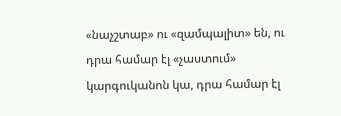«նաչշտաբ» ու «զամպալիտ» են, ու դրա համար էլ «չաստում» կարգուկանոն կա, դրա համար էլ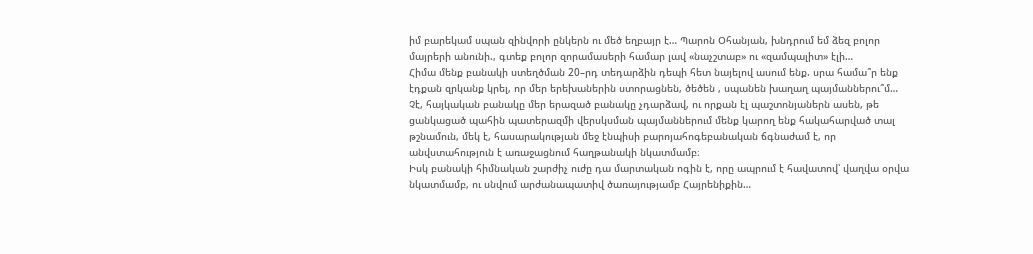իմ բարեկամ սպան զինվորի ընկերն ու մեծ եղբայր է… Պարոն Օհանյան, խնդրում եմ ձեզ բոլոր մայրերի անունի., գտեք բոլոր զորամասերի համար լավ «նաչշտաբ» ու «զամպալիտ» էլի…
Հիմա մենք բանակի ստեղծման 20–րդ տեդարձին դեպի հետ նայելով ասում ենք. սրա համա՞ր ենք էդքան զրկանք կրել, որ մեր երեխաներին ստորացնեն, ծեծեն , սպանեն խաղաղ պայմաններու՞մ…
Չէ, հայկական բանակը մեր երազած բանակը չդարձավ, ու որքան էլ պաշտոնյաներն ասեն, թե ցանկացած պահին պատերազմի վերսկսման պայմաններում մենք կարող ենք հակահարված տալ թշնամուն, մեկ է, հասարակության մեջ էնպիսի բարոյահոգեբանական ճգնաժամ է, որ անվստահություն է առաջացնում հաղթանակի նկատմամբ։
Իսկ բանակի հիմնական շարժիչ ուժը դա մարտական ոգին է, որը ապրում է հավատով՝ վաղվա օրվա նկատմամբ, ու սնվում արժանապատիվ ծառայությամբ Հայրենիքին…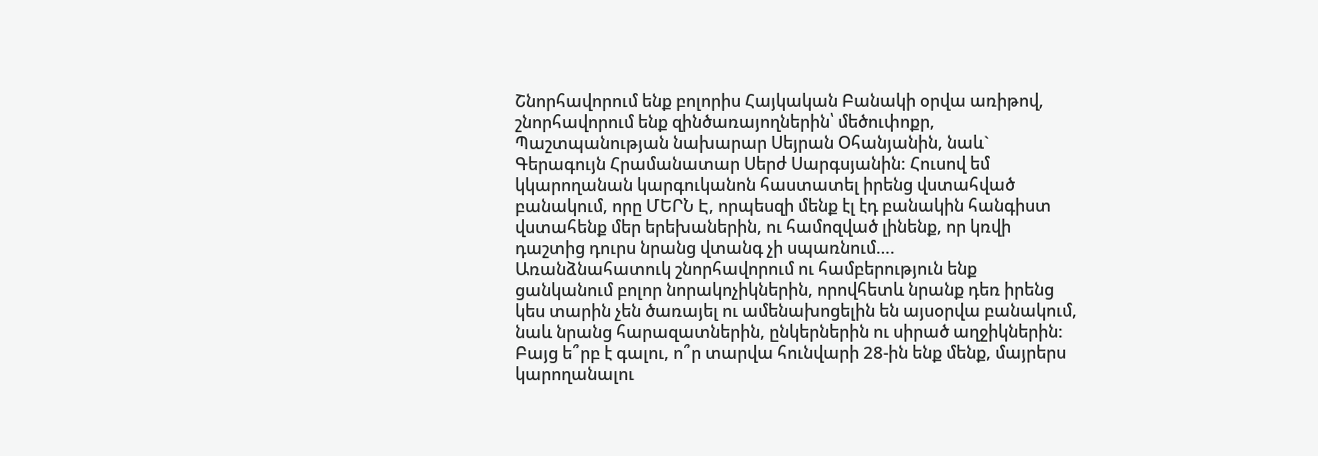Շնորհավորում ենք բոլորիս Հայկական Բանակի օրվա առիթով, շնորհավորում ենք զինծառայողներին՝ մեծուփոքր, Պաշտպանության նախարար Սեյրան Օհանյանին, նաև` Գերագույն Հրամանատար Սերժ Սարգսյանին: Հուսով եմ կկարողանան կարգուկանոն հաստատել իրենց վստահված բանակում, որը ՄԵՐՆ Է, որպեսզի մենք էլ էդ բանակին հանգիստ վստահենք մեր երեխաներին, ու համոզված լինենք, որ կռվի դաշտից դուրս նրանց վտանգ չի սպառնում….
Առանձնահատուկ շնորհավորում ու համբերություն ենք ցանկանում բոլոր նորակոչիկներին, որովհետև նրանք դեռ իրենց կես տարին չեն ծառայել ու ամենախոցելին են այսօրվա բանակում, նաև նրանց հարազատներին, ընկերներին ու սիրած աղջիկներին:
Բայց ե՞րբ է գալու, ո՞ր տարվա հունվարի 28-ին ենք մենք, մայրերս կարողանալու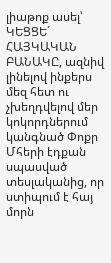լիաթոք ասել՝ ԿԵՑՑԵ´ ՀԱՅԿԱԿԱՆ ԲԱՆԱԿԸ, ազնիվ լինելով ինքերս մեզ հետ ու չխեղդվելով մեր կոկորդներում կանգնած Փոքր Մհերի էդքան սպասված տեսլականից, որ ստիպում է հայ մորն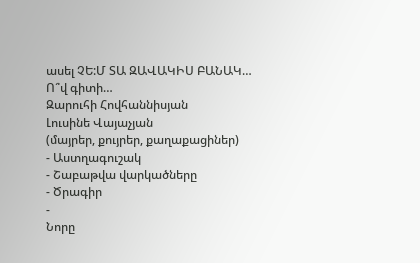ասել ՉԵ:Մ ՏԱ ԶԱՎԱԿԻՍ ԲԱՆԱԿ…
Ո՞վ գիտի…
Զարուհի Հովհաննիսյան
Լուսինե Վայաչյան
(մայրեր, քույրեր, քաղաքացիներ)
- Աստղագուշակ
- Շաբաթվա վարկածները
- Ծրագիր
-
Նորը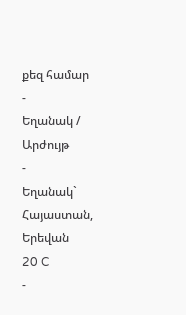քեզ համար
-
Եղանակ / Արժույթ
-
Եղանակ` Հայաստան, Երեվան
20 C
-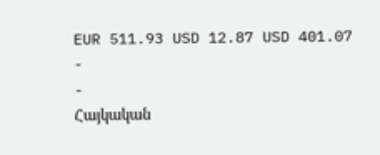EUR 511.93 USD 12.87 USD 401.07
-
-
Հայկական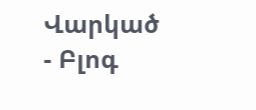Վարկած
- Բլոգ